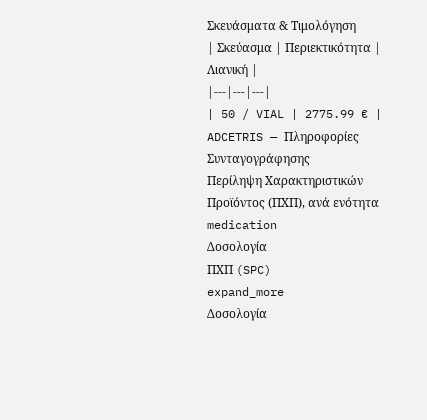Σκευάσματα & Τιμολόγηση
| Σκεύασμα | Περιεκτικότητα | Λιανική |
|---|---|---|
| 50 / VIAL | 2775.99 € |
ADCETRIS — Πληροφορίες Συνταγογράφησης
Περίληψη Χαρακτηριστικών Προϊόντος (ΠΧΠ), ανά ενότητα
medication
Δοσολογία
ΠΧΠ (SPC)
expand_more
Δοσολογία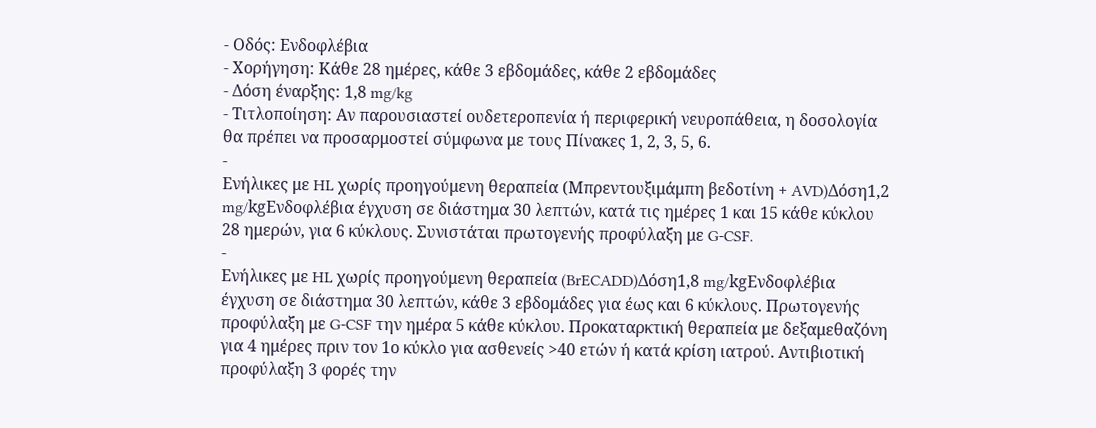- Οδός: Ενδοφλέβια
- Χορήγηση: Κάθε 28 ημέρες, κάθε 3 εβδομάδες, κάθε 2 εβδομάδες
- Δόση έναρξης: 1,8 mg/kg
- Τιτλοποίηση: Αν παρουσιαστεί ουδετεροπενία ή περιφερική νευροπάθεια, η δοσολογία θα πρέπει να προσαρμοστεί σύμφωνα με τους Πίνακες 1, 2, 3, 5, 6.
-
Ενήλικες με HL χωρίς προηγούμενη θεραπεία (Μπρεντουξιμάμπη βεδοτίνη + AVD)Δόση1,2 mg/kgΕνδοφλέβια έγχυση σε διάστημα 30 λεπτών, κατά τις ημέρες 1 και 15 κάθε κύκλου 28 ημερών, για 6 κύκλους. Συνιστάται πρωτογενής προφύλαξη με G-CSF.
-
Ενήλικες με HL χωρίς προηγούμενη θεραπεία (BrECADD)Δόση1,8 mg/kgΕνδοφλέβια έγχυση σε διάστημα 30 λεπτών, κάθε 3 εβδομάδες για έως και 6 κύκλους. Πρωτογενής προφύλαξη με G-CSF την ημέρα 5 κάθε κύκλου. Προκαταρκτική θεραπεία με δεξαμεθαζόνη για 4 ημέρες πριν τον 1ο κύκλο για ασθενείς >40 ετών ή κατά κρίση ιατρού. Αντιβιοτική προφύλαξη 3 φορές την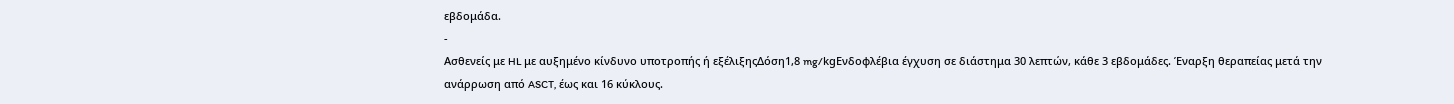εβδομάδα.
-
Ασθενείς με HL με αυξημένο κίνδυνο υποτροπής ή εξέλιξηςΔόση1,8 mg/kgΕνδοφλέβια έγχυση σε διάστημα 30 λεπτών, κάθε 3 εβδομάδες. Έναρξη θεραπείας μετά την ανάρρωση από ASCT, έως και 16 κύκλους.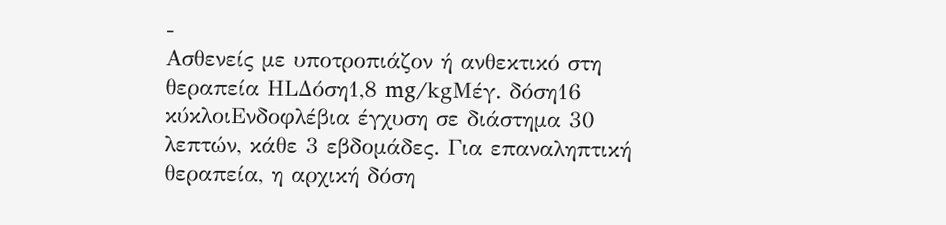-
Ασθενείς με υποτροπιάζον ή ανθεκτικό στη θεραπεία HLΔόση1,8 mg/kgΜέγ. δόση16 κύκλοιΕνδοφλέβια έγχυση σε διάστημα 30 λεπτών, κάθε 3 εβδομάδες. Για επαναληπτική θεραπεία, η αρχική δόση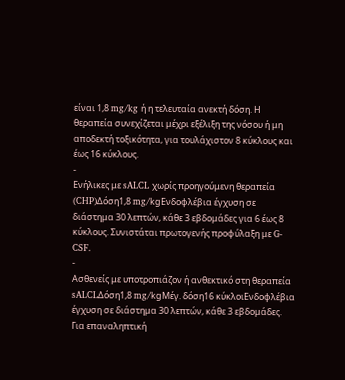είναι 1,8 mg/kg ή η τελευταία ανεκτή δόση. Η θεραπεία συνεχίζεται μέχρι εξέλιξη της νόσου ή μη αποδεκτή τοξικότητα, για τουλάχιστον 8 κύκλους και έως 16 κύκλους.
-
Ενήλικες με sALCL χωρίς προηγούμενη θεραπεία (CHP)Δόση1,8 mg/kgΕνδοφλέβια έγχυση σε διάστημα 30 λεπτών, κάθε 3 εβδομάδες για 6 έως 8 κύκλους. Συνιστάται πρωτογενής προφύλαξη με G-CSF.
-
Ασθενείς με υποτροπιάζον ή ανθεκτικό στη θεραπεία sALCLΔόση1,8 mg/kgΜέγ. δόση16 κύκλοιΕνδοφλέβια έγχυση σε διάστημα 30 λεπτών, κάθε 3 εβδομάδες. Για επαναληπτική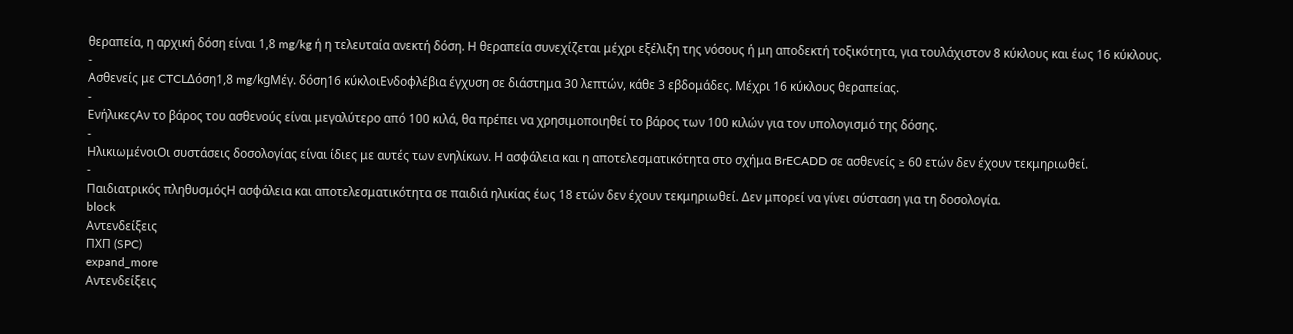θεραπεία, η αρχική δόση είναι 1,8 mg/kg ή η τελευταία ανεκτή δόση. Η θεραπεία συνεχίζεται μέχρι εξέλιξη της νόσους ή μη αποδεκτή τοξικότητα, για τουλάχιστον 8 κύκλους και έως 16 κύκλους.
-
Ασθενείς με CTCLΔόση1,8 mg/kgΜέγ. δόση16 κύκλοιΕνδοφλέβια έγχυση σε διάστημα 30 λεπτών, κάθε 3 εβδομάδες. Μέχρι 16 κύκλους θεραπείας.
-
ΕνήλικεςΑν το βάρος του ασθενούς είναι μεγαλύτερο από 100 κιλά, θα πρέπει να χρησιμοποιηθεί το βάρος των 100 κιλών για τον υπολογισμό της δόσης.
-
ΗλικιωμένοιΟι συστάσεις δοσολογίας είναι ίδιες με αυτές των ενηλίκων. Η ασφάλεια και η αποτελεσματικότητα στο σχήμα BrECADD σε ασθενείς ≥ 60 ετών δεν έχουν τεκμηριωθεί.
-
Παιδιατρικός πληθυσμόςΗ ασφάλεια και αποτελεσματικότητα σε παιδιά ηλικίας έως 18 ετών δεν έχουν τεκμηριωθεί. Δεν μπορεί να γίνει σύσταση για τη δοσολογία.
block
Αντενδείξεις
ΠΧΠ (SPC)
expand_more
Αντενδείξεις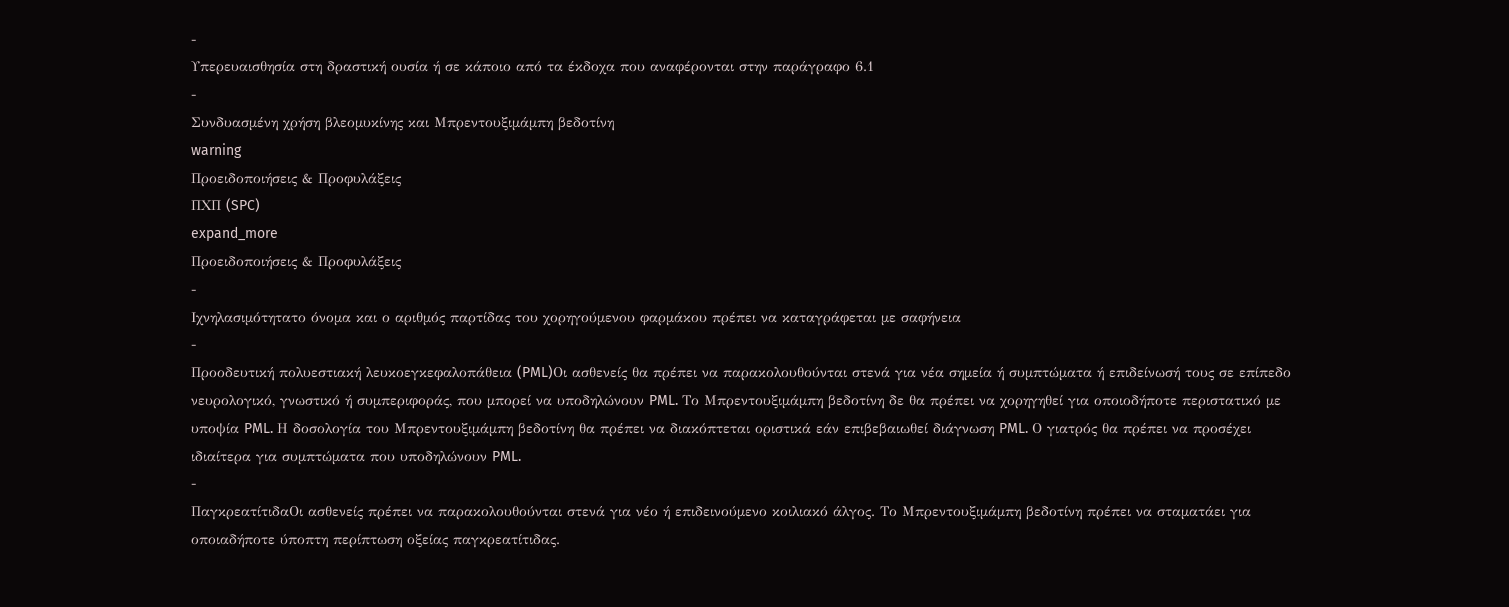-
Υπερευαισθησία στη δραστική ουσία ή σε κάποιο από τα έκδοχα που αναφέρονται στην παράγραφο 6.1
-
Συνδυασμένη χρήση βλεομυκίνης και Μπρεντουξιμάμπη βεδοτίνη
warning
Προειδοποιήσεις & Προφυλάξεις
ΠΧΠ (SPC)
expand_more
Προειδοποιήσεις & Προφυλάξεις
-
Ιχνηλασιμότητατο όνομα και ο αριθμός παρτίδας του χορηγούμενου φαρμάκου πρέπει να καταγράφεται με σαφήνεια
-
Προοδευτική πολυεστιακή λευκοεγκεφαλοπάθεια (PML)Οι ασθενείς θα πρέπει να παρακολουθούνται στενά για νέα σημεία ή συμπτώματα ή επιδείνωσή τους σε επίπεδο νευρολογικό, γνωστικό ή συμπεριφοράς, που μπορεί να υποδηλώνουν PML. Το Μπρεντουξιμάμπη βεδοτίνη δε θα πρέπει να χορηγηθεί για οποιοδήποτε περιστατικό με υποψία PML. Η δοσολογία του Μπρεντουξιμάμπη βεδοτίνη θα πρέπει να διακόπτεται οριστικά εάν επιβεβαιωθεί διάγνωση PML. Ο γιατρός θα πρέπει να προσέχει ιδιαίτερα για συμπτώματα που υποδηλώνουν PML.
-
ΠαγκρεατίτιδαΟι ασθενείς πρέπει να παρακολουθούνται στενά για νέο ή επιδεινούμενο κοιλιακό άλγος. Το Μπρεντουξιμάμπη βεδοτίνη πρέπει να σταματάει για οποιαδήποτε ύποπτη περίπτωση οξείας παγκρεατίτιδας.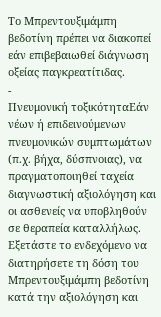Το Μπρεντουξιμάμπη βεδοτίνη πρέπει να διακοπεί εάν επιβεβαιωθεί διάγνωση οξείας παγκρεατίτιδας.
-
Πνευμονική τοξικότηταΕάν νέων ή επιδεινούμενων πνευμονικών συμπτωμάτων (π.χ. βήχα, δύσπνοιας), να πραγματοποιηθεί ταχεία διαγνωστική αξιολόγηση και οι ασθενείς να υποβληθούν σε θεραπεία καταλλήλως. Εξετάστε το ενδεχόμενο να διατηρήσετε τη δόση του Μπρεντουξιμάμπη βεδοτίνη κατά την αξιολόγηση και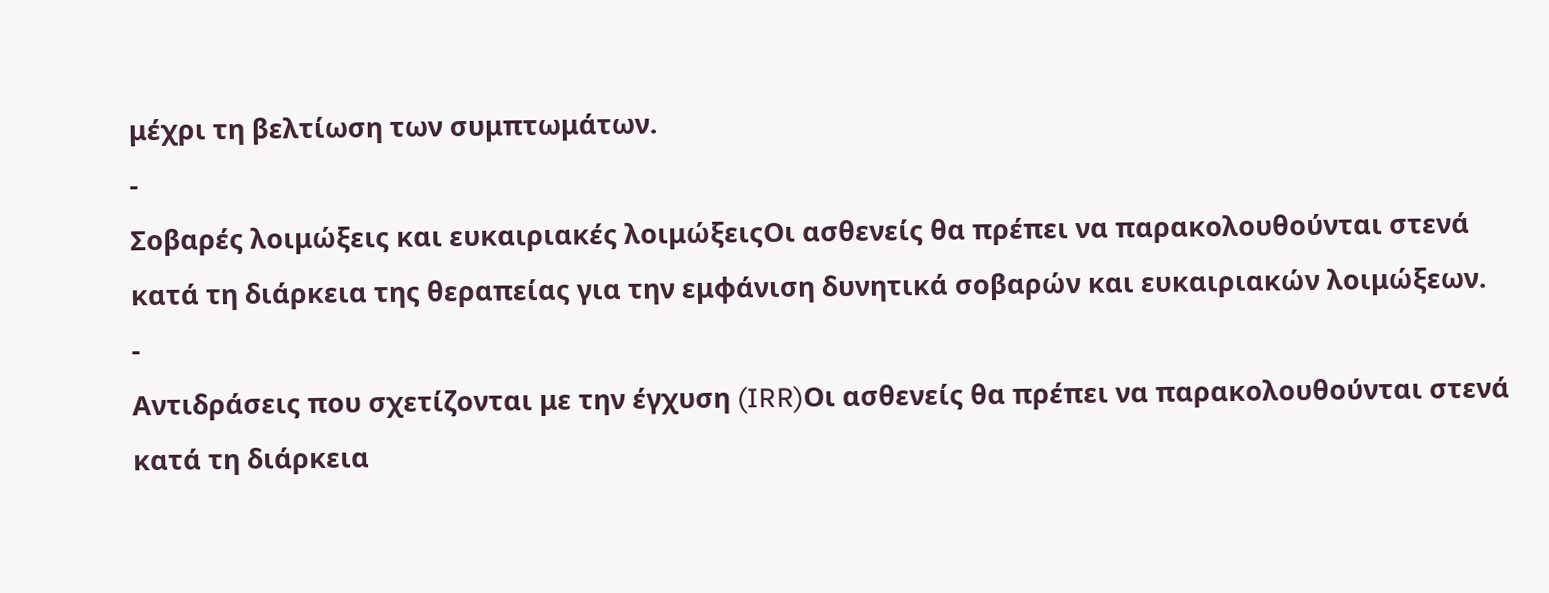μέχρι τη βελτίωση των συμπτωμάτων.
-
Σοβαρές λοιμώξεις και ευκαιριακές λοιμώξειςΟι ασθενείς θα πρέπει να παρακολουθούνται στενά κατά τη διάρκεια της θεραπείας για την εμφάνιση δυνητικά σοβαρών και ευκαιριακών λοιμώξεων.
-
Αντιδράσεις που σχετίζονται με την έγχυση (IRR)Οι ασθενείς θα πρέπει να παρακολουθούνται στενά κατά τη διάρκεια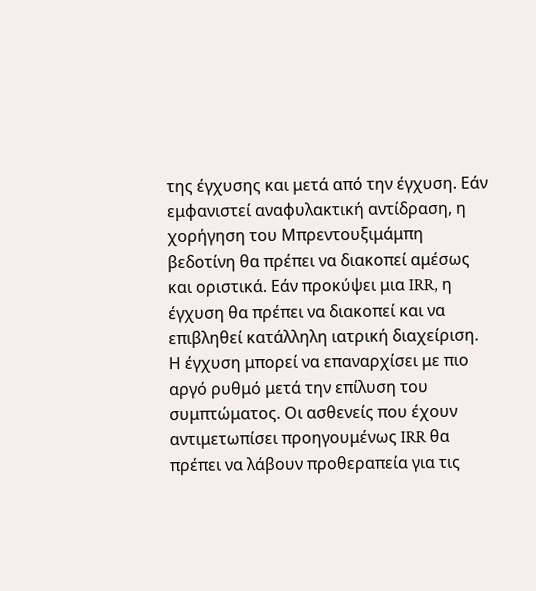της έγχυσης και μετά από την έγχυση. Εάν εμφανιστεί αναφυλακτική αντίδραση, η χορήγηση του Μπρεντουξιμάμπη βεδοτίνη θα πρέπει να διακοπεί αμέσως και οριστικά. Εάν προκύψει μια IRR, η έγχυση θα πρέπει να διακοπεί και να επιβληθεί κατάλληλη ιατρική διαχείριση. Η έγχυση μπορεί να επαναρχίσει με πιο αργό ρυθμό μετά την επίλυση του συμπτώματος. Οι ασθενείς που έχουν αντιμετωπίσει προηγουμένως IRR θα πρέπει να λάβουν προθεραπεία για τις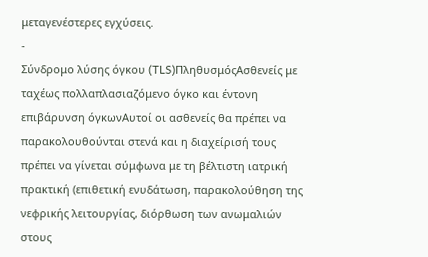μεταγενέστερες εγχύσεις.
-
Σύνδρομο λύσης όγκου (TLS)ΠληθυσμόςΑσθενείς με ταχέως πολλαπλασιαζόμενο όγκο και έντονη επιβάρυνση όγκωνΑυτοί οι ασθενείς θα πρέπει να παρακολουθούνται στενά και η διαχείρισή τους πρέπει να γίνεται σύμφωνα με τη βέλτιστη ιατρική πρακτική (επιθετική ενυδάτωση, παρακολούθηση της νεφρικής λειτουργίας, διόρθωση των ανωμαλιών στους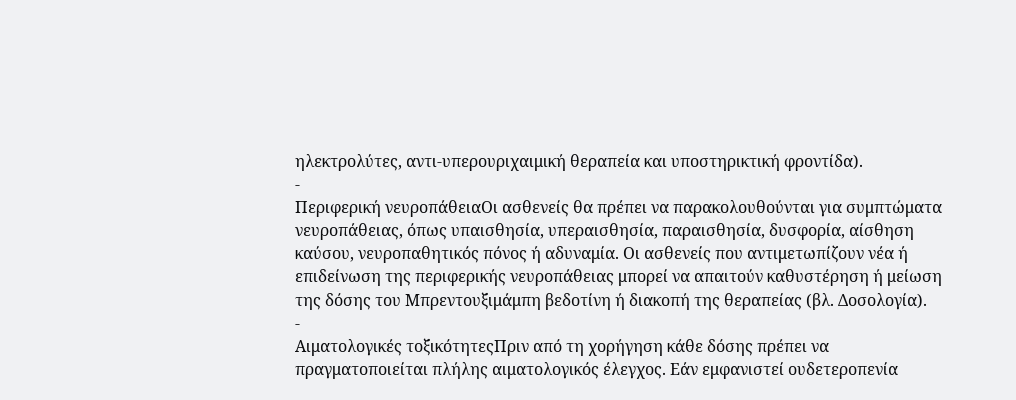ηλεκτρολύτες, αντι-υπερουριχαιμική θεραπεία και υποστηρικτική φροντίδα).
-
Περιφερική νευροπάθειαΟι ασθενείς θα πρέπει να παρακολουθούνται για συμπτώματα νευροπάθειας, όπως υπαισθησία, υπεραισθησία, παραισθησία, δυσφορία, αίσθηση καύσου, νευροπαθητικός πόνος ή αδυναμία. Οι ασθενείς που αντιμετωπίζουν νέα ή επιδείνωση της περιφερικής νευροπάθειας μπορεί να απαιτούν καθυστέρηση ή μείωση της δόσης του Μπρεντουξιμάμπη βεδοτίνη ή διακοπή της θεραπείας (βλ. Δοσολογία).
-
Αιματολογικές τοξικότητεςΠριν από τη χορήγηση κάθε δόσης πρέπει να πραγματοποιείται πλήλης αιματολογικός έλεγχος. Εάν εμφανιστεί ουδετεροπενία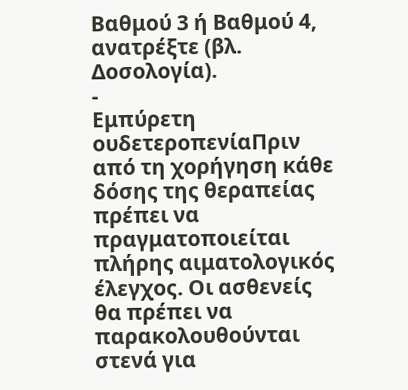Βαθμού 3 ή Βαθμού 4, ανατρέξτε (βλ. Δοσολογία).
-
Εμπύρετη ουδετεροπενίαΠριν από τη χορήγηση κάθε δόσης της θεραπείας πρέπει να πραγματοποιείται πλήρης αιματολογικός έλεγχος. Οι ασθενείς θα πρέπει να παρακολουθούνται στενά για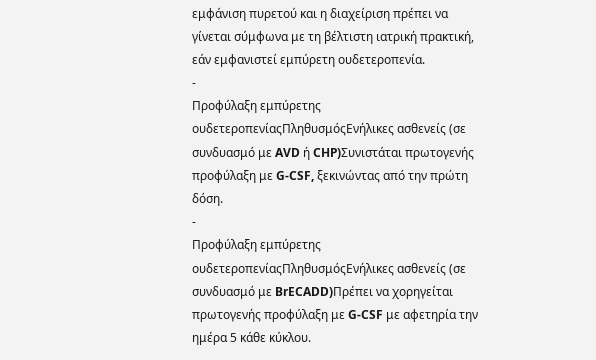εμφάνιση πυρετού και η διαχείριση πρέπει να γίνεται σύμφωνα με τη βέλτιστη ιατρική πρακτική, εάν εμφανιστεί εμπύρετη ουδετεροπενία.
-
Προφύλαξη εμπύρετης ουδετεροπενίαςΠληθυσμόςΕνήλικες ασθενείς (σε συνδυασμό με AVD ή CHP)Συνιστάται πρωτογενής προφύλαξη με G-CSF, ξεκινώντας από την πρώτη δόση.
-
Προφύλαξη εμπύρετης ουδετεροπενίαςΠληθυσμόςΕνήλικες ασθενείς (σε συνδυασμό με BrECADD)Πρέπει να χορηγείται πρωτογενής προφύλαξη με G-CSF με αφετηρία την ημέρα 5 κάθε κύκλου.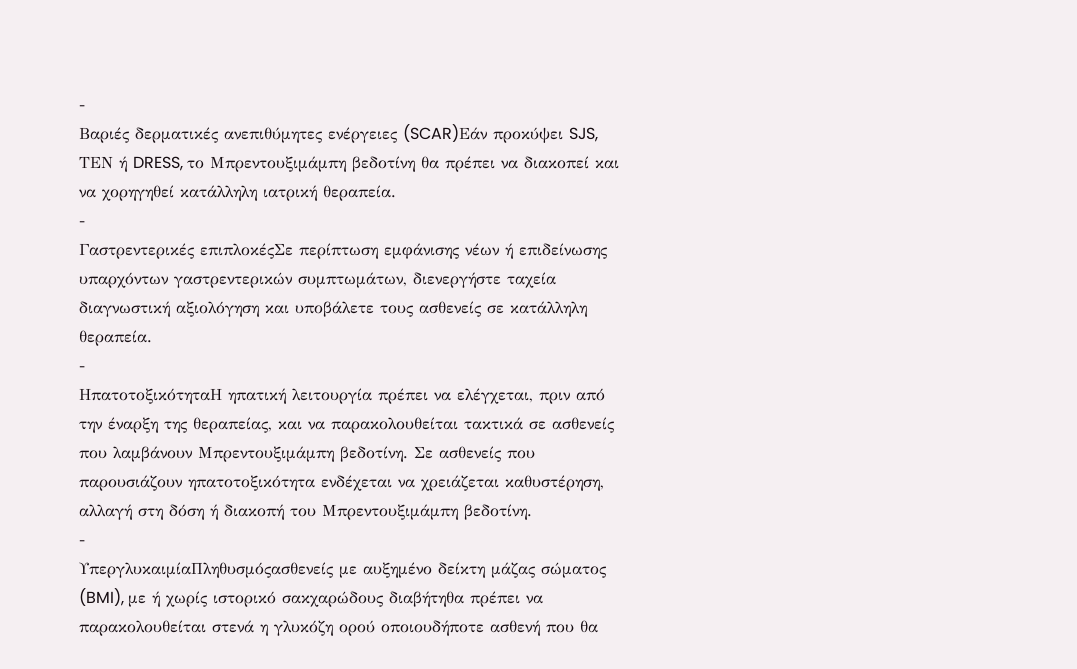-
Βαριές δερματικές ανεπιθύμητες ενέργειες (SCAR)Εάν προκύψει SJS, ΤΕΝ ή DRESS, το Μπρεντουξιμάμπη βεδοτίνη θα πρέπει να διακοπεί και να χορηγηθεί κατάλληλη ιατρική θεραπεία.
-
Γαστρεντερικές επιπλοκέςΣε περίπτωση εμφάνισης νέων ή επιδείνωσης υπαρχόντων γαστρεντερικών συμπτωμάτων, διενεργήστε ταχεία διαγνωστική αξιολόγηση και υποβάλετε τους ασθενείς σε κατάλληλη θεραπεία.
-
ΗπατοτοξικότηταΗ ηπατική λειτουργία πρέπει να ελέγχεται, πριν από την έναρξη της θεραπείας, και να παρακολουθείται τακτικά σε ασθενείς που λαμβάνουν Μπρεντουξιμάμπη βεδοτίνη. Σε ασθενείς που παρουσιάζουν ηπατοτοξικότητα ενδέχεται να χρειάζεται καθυστέρηση, αλλαγή στη δόση ή διακοπή του Μπρεντουξιμάμπη βεδοτίνη.
-
ΥπεργλυκαιμίαΠληθυσμόςασθενείς με αυξημένο δείκτη μάζας σώματος (BMI), με ή χωρίς ιστορικό σακχαρώδους διαβήτηθα πρέπει να παρακολουθείται στενά η γλυκόζη ορού οποιουδήποτε ασθενή που θα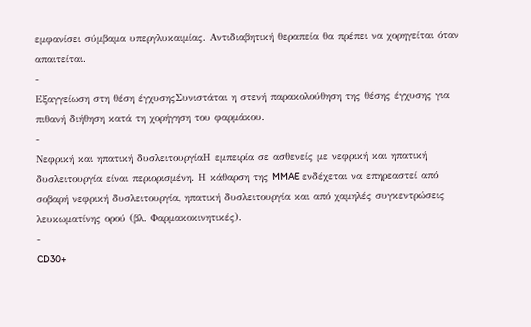εμφανίσει σύμβαμα υπεργλυκαιμίας. Αντιδιαβητική θεραπεία θα πρέπει να χορηγείται όταν απαιτείται.
-
Εξαγγείωση στη θέση έγχυσηςΣυνιστάται η στενή παρακολούθηση της θέσης έγχυσης για πιθανή διήθηση κατά τη χορήγηση του φαρμάκου.
-
Νεφρική και ηπατική δυσλειτουργίαΗ εμπειρία σε ασθενείς με νεφρική και ηπατική δυσλειτουργία είναι περιορισμένη. Η κάθαρση της MMAE ενδέχεται να επηρεαστεί από σοβαρή νεφρική δυσλειτουργία, ηπατική δυσλειτουργία και από χαμηλές συγκεντρώσεις λευκωματίνης ορού (βλ. Φαρμακοκινητικές).
-
CD30+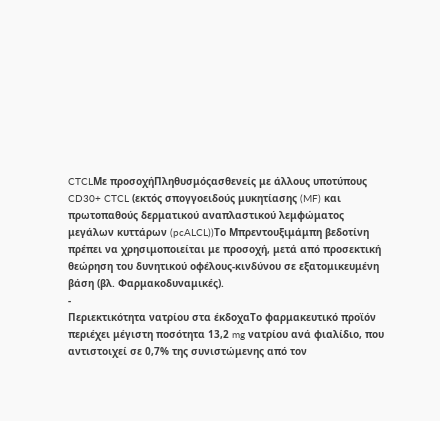CTCLΜε προσοχήΠληθυσμόςασθενείς με άλλους υποτύπους CD30+ CTCL (εκτός σπογγοειδούς μυκητίασης (MF) και πρωτοπαθούς δερματικού αναπλαστικού λεμφώματος μεγάλων κυττάρων (pcALCL))Το Μπρεντουξιμάμπη βεδοτίνη πρέπει να χρησιμοποιείται με προσοχή, μετά από προσεκτική θεώρηση του δυνητικού οφέλους-κινδύνου σε εξατομικευμένη βάση (βλ. Φαρμακοδυναμικές).
-
Περιεκτικότητα νατρίου στα έκδοχαΤο φαρμακευτικό προϊόν περιέχει μέγιστη ποσότητα 13,2 mg νατρίου ανά φιαλίδιο, που αντιστοιχεί σε 0,7% της συνιστώμενης από τον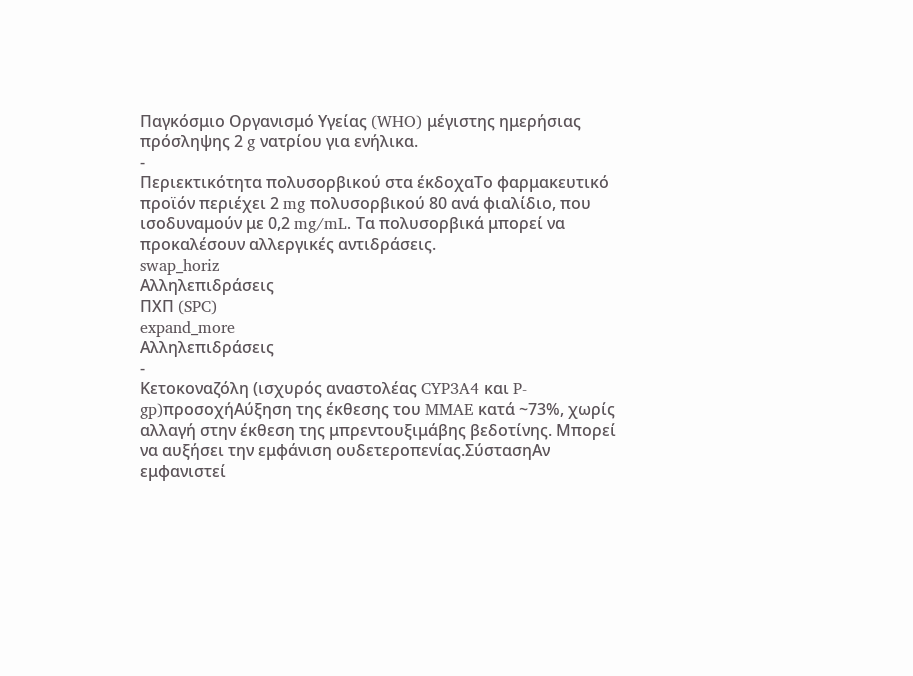Παγκόσμιο Οργανισμό Υγείας (WHO) μέγιστης ημερήσιας πρόσληψης 2 g νατρίου για ενήλικα.
-
Περιεκτικότητα πολυσορβικού στα έκδοχαΤο φαρμακευτικό προϊόν περιέχει 2 mg πολυσορβικού 80 ανά φιαλίδιο, που ισοδυναμούν με 0,2 mg/mL. Τα πολυσορβικά μπορεί να προκαλέσουν αλλεργικές αντιδράσεις.
swap_horiz
Αλληλεπιδράσεις
ΠΧΠ (SPC)
expand_more
Αλληλεπιδράσεις
-
Κετοκοναζόλη (ισχυρός αναστολέας CYP3A4 και P-gp)προσοχήΑύξηση της έκθεσης του MMAE κατά ~73%, χωρίς αλλαγή στην έκθεση της μπρεντουξιμάβης βεδοτίνης. Μπορεί να αυξήσει την εμφάνιση ουδετεροπενίας.ΣύστασηΑν εμφανιστεί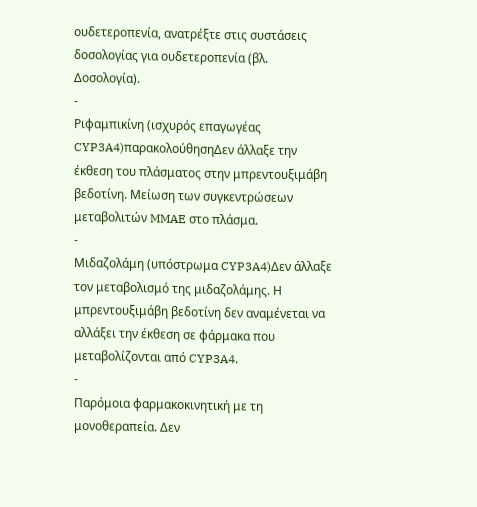ουδετεροπενία, ανατρέξτε στις συστάσεις δοσολογίας για ουδετεροπενία (βλ. Δοσολογία).
-
Ριφαμπικίνη (ισχυρός επαγωγέας CYP3A4)παρακολούθησηΔεν άλλαξε την έκθεση του πλάσματος στην μπρεντουξιμάβη βεδοτίνη. Μείωση των συγκεντρώσεων μεταβολιτών MMAE στο πλάσμα.
-
Μιδαζολάμη (υπόστρωμα CYP3A4)Δεν άλλαξε τον μεταβολισμό της μιδαζολάμης. Η μπρεντουξιμάβη βεδοτίνη δεν αναμένεται να αλλάξει την έκθεση σε φάρμακα που μεταβολίζονται από CYP3A4.
-
Παρόμοια φαρμακοκινητική με τη μονοθεραπεία. Δεν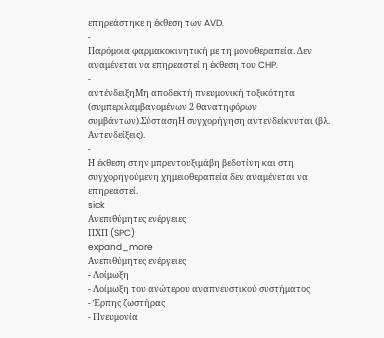επηρεάστηκε η έκθεση των AVD.
-
Παρόμοια φαρμακοκινητική με τη μονοθεραπεία. Δεν αναμένεται να επηρεαστεί η έκθεση του CHP.
-
αντένδειξηΜη αποδεκτή πνευμονική τοξικότητα (συμπεριλαμβανομένων 2 θανατηφόρων συμβάντων).ΣύστασηΗ συγχορήγηση αντενδείκνυται (βλ. Αντενδείξεις).
-
Η έκθεση στην μπρεντουξιμάβη βεδοτίνη και στη συγχορηγούμενη χημειοθεραπεία δεν αναμένεται να επηρεαστεί.
sick
Ανεπιθύμητες ενέργειες
ΠΧΠ (SPC)
expand_more
Ανεπιθύμητες ενέργειες
- Λοίμωξη
- Λοίμωξη του ανώτερου αναπνευστικού συστήματος
- Έρπης ζωστήρας
- Πνευμονία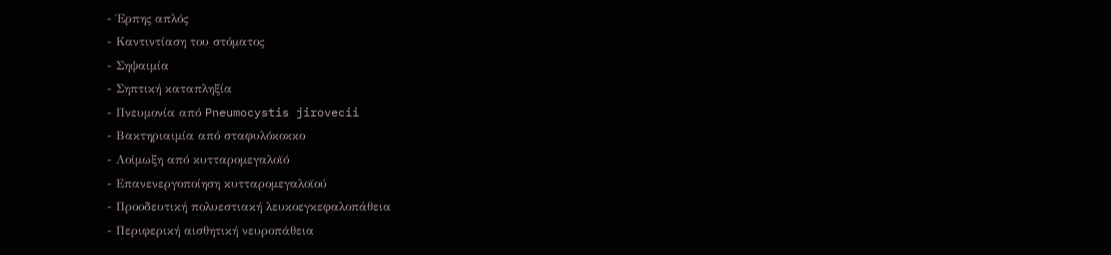- Έρπης απλός
- Καντιντίαση του στόματος
- Σηψαιμία
- Σηπτική καταπληξία
- Πνευμονία από Pneumocystis jirovecii
- Βακτηριαιμία από σταφυλόκοκκο
- Λοίμωξη από κυτταρομεγαλοϊό
- Επανενεργοποίηση κυτταρομεγαλοϊού
- Προοδευτική πολυεστιακή λευκοεγκεφαλοπάθεια
- Περιφερική αισθητική νευροπάθεια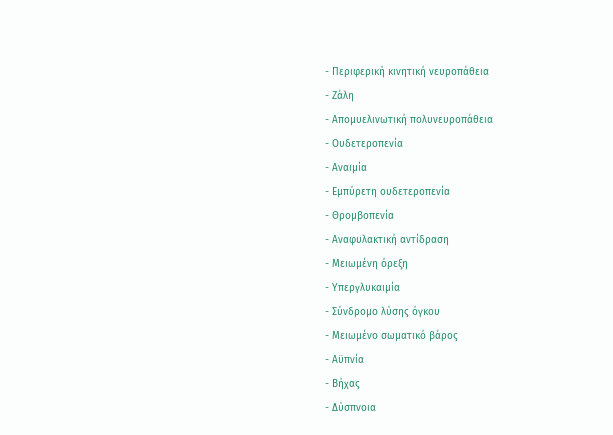- Περιφερική κινητική νευροπάθεια
- Ζάλη
- Απομυελινωτική πολυνευροπάθεια
- Ουδετεροπενία
- Αναιμία
- Εμπύρετη ουδετεροπενία
- Θρομβοπενία
- Αναφυλακτική αντίδραση
- Μειωμένη όρεξη
- Υπεργλυκαιμία
- Σύνδρομο λύσης όγκου
- Μειωμένο σωματικό βάρος
- Αϋπνία
- Βήχας
- Δύσπνοια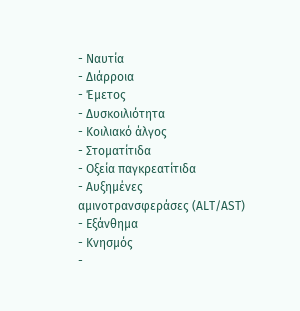- Ναυτία
- Διάρροια
- Έμετος
- Δυσκοιλιότητα
- Κοιλιακό άλγος
- Στοματίτιδα
- Οξεία παγκρεατίτιδα
- Αυξημένες αμινοτρανσφεράσες (ALT/AST)
- Εξάνθημα
- Κνησμός
-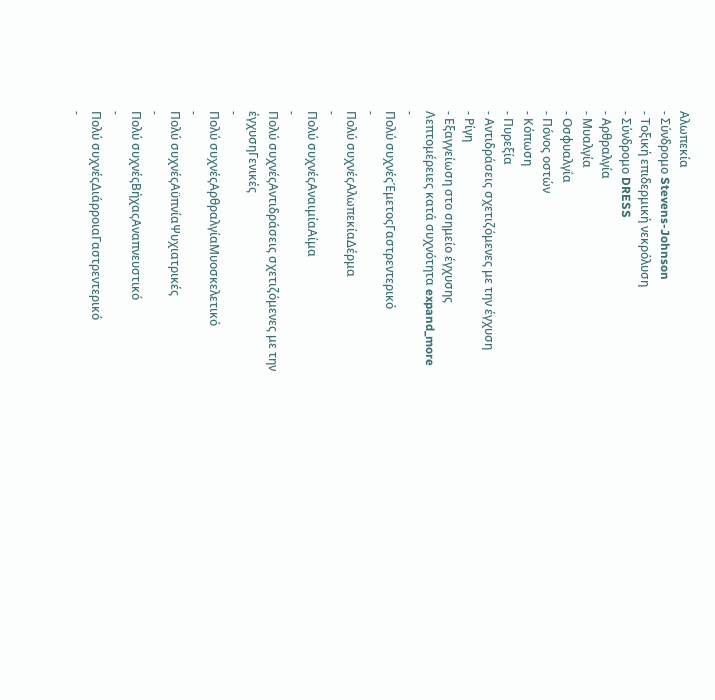Αλωπεκία
- Σύνδρομο Stevens-Johnson
- Τοξική επιδερμική νεκρόλυση
- Σύνδρομο DRESS
- Αρθραλγία
- Μυαλγία
- Οσφυαλγία
- Πόνος οστών
- Κόπωση
- Πυρεξία
- Αντιδράσεις σχετιζόμενες με την έγχυση
- Ρίγη
- Εξαγγείωση στο σημείο έγχυσης
Λεπτομέρειες κατά συχνότητα expand_more
-
Πολύ συχνέςΈμετοςΓαστρεντερικό
-
Πολύ συχνέςΑλωπεκίαΔέρμα
-
Πολύ συχνέςΑναιμίαΑίμα
-
Πολύ συχνέςΑντιδράσεις σχετιζόμενες με την έγχυσηΓενικές
-
Πολύ συχνέςΑρθραλγίαΜυοσκελετικό
-
Πολύ συχνέςΑϋπνίαΨυχιατρικές
-
Πολύ συχνέςΒήχαςΑναπνευστικό
-
Πολύ συχνέςΔιάρροιαΓαστρεντερικό
-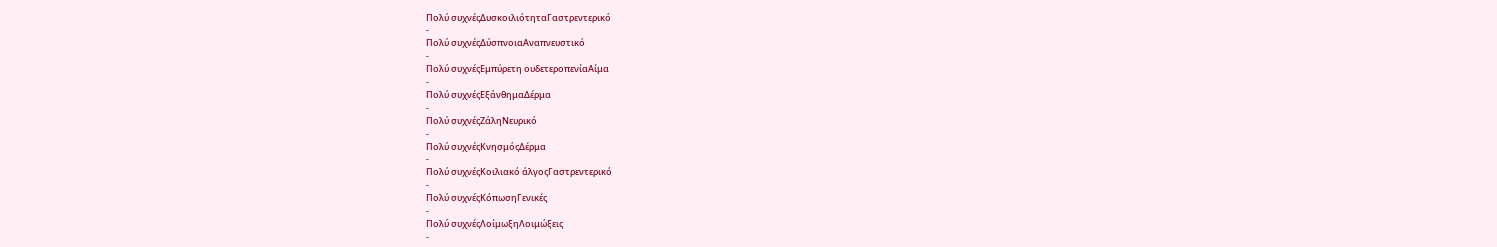Πολύ συχνέςΔυσκοιλιότηταΓαστρεντερικό
-
Πολύ συχνέςΔύσπνοιαΑναπνευστικό
-
Πολύ συχνέςΕμπύρετη ουδετεροπενίαΑίμα
-
Πολύ συχνέςΕξάνθημαΔέρμα
-
Πολύ συχνέςΖάληΝευρικό
-
Πολύ συχνέςΚνησμόςΔέρμα
-
Πολύ συχνέςΚοιλιακό άλγοςΓαστρεντερικό
-
Πολύ συχνέςΚόπωσηΓενικές
-
Πολύ συχνέςΛοίμωξηΛοιμώξεις
-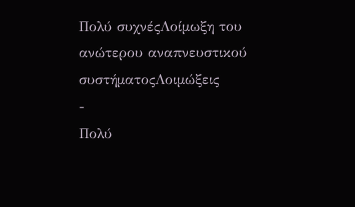Πολύ συχνέςΛοίμωξη του ανώτερου αναπνευστικού συστήματοςΛοιμώξεις
-
Πολύ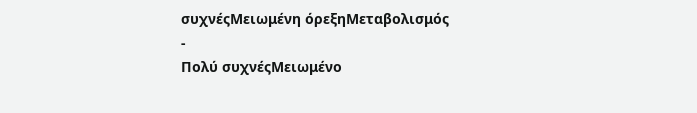συχνέςΜειωμένη όρεξηΜεταβολισμός
-
Πολύ συχνέςΜειωμένο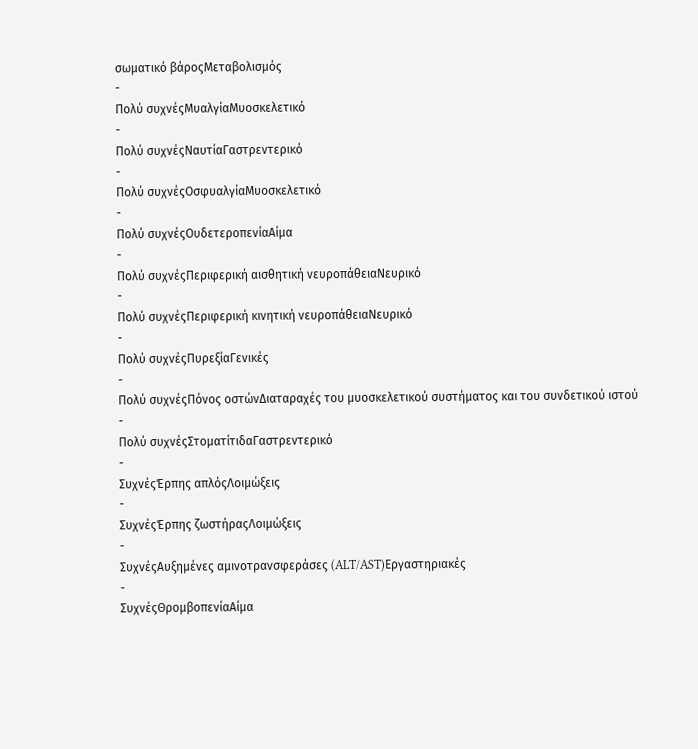σωματικό βάροςΜεταβολισμός
-
Πολύ συχνέςΜυαλγίαΜυοσκελετικό
-
Πολύ συχνέςΝαυτίαΓαστρεντερικό
-
Πολύ συχνέςΟσφυαλγίαΜυοσκελετικό
-
Πολύ συχνέςΟυδετεροπενίαΑίμα
-
Πολύ συχνέςΠεριφερική αισθητική νευροπάθειαΝευρικό
-
Πολύ συχνέςΠεριφερική κινητική νευροπάθειαΝευρικό
-
Πολύ συχνέςΠυρεξίαΓενικές
-
Πολύ συχνέςΠόνος οστώνΔιαταραχές του μυοσκελετικού συστήματος και του συνδετικού ιστού
-
Πολύ συχνέςΣτοματίτιδαΓαστρεντερικό
-
ΣυχνέςΈρπης απλόςΛοιμώξεις
-
ΣυχνέςΈρπης ζωστήραςΛοιμώξεις
-
ΣυχνέςΑυξημένες αμινοτρανσφεράσες (ALT/AST)Εργαστηριακές
-
ΣυχνέςΘρομβοπενίαΑίμα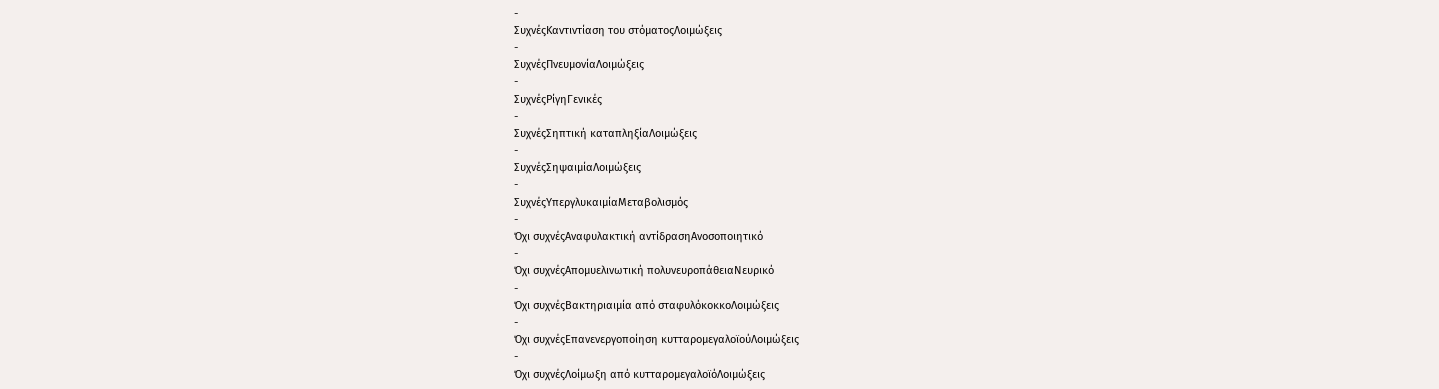-
ΣυχνέςΚαντιντίαση του στόματοςΛοιμώξεις
-
ΣυχνέςΠνευμονίαΛοιμώξεις
-
ΣυχνέςΡίγηΓενικές
-
ΣυχνέςΣηπτική καταπληξίαΛοιμώξεις
-
ΣυχνέςΣηψαιμίαΛοιμώξεις
-
ΣυχνέςΥπεργλυκαιμίαΜεταβολισμός
-
Όχι συχνέςΑναφυλακτική αντίδρασηΑνοσοποιητικό
-
Όχι συχνέςΑπομυελινωτική πολυνευροπάθειαΝευρικό
-
Όχι συχνέςΒακτηριαιμία από σταφυλόκοκκοΛοιμώξεις
-
Όχι συχνέςΕπανενεργοποίηση κυτταρομεγαλοϊούΛοιμώξεις
-
Όχι συχνέςΛοίμωξη από κυτταρομεγαλοϊόΛοιμώξεις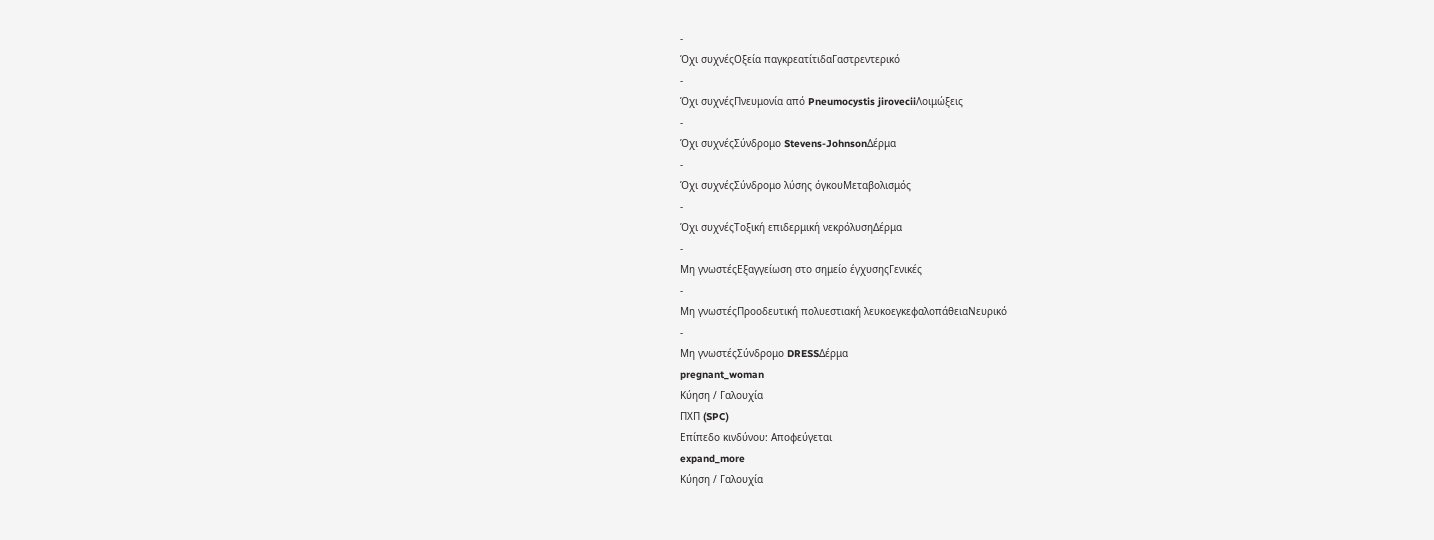-
Όχι συχνέςΟξεία παγκρεατίτιδαΓαστρεντερικό
-
Όχι συχνέςΠνευμονία από Pneumocystis jiroveciiΛοιμώξεις
-
Όχι συχνέςΣύνδρομο Stevens-JohnsonΔέρμα
-
Όχι συχνέςΣύνδρομο λύσης όγκουΜεταβολισμός
-
Όχι συχνέςΤοξική επιδερμική νεκρόλυσηΔέρμα
-
Μη γνωστέςΕξαγγείωση στο σημείο έγχυσηςΓενικές
-
Μη γνωστέςΠροοδευτική πολυεστιακή λευκοεγκεφαλοπάθειαΝευρικό
-
Μη γνωστέςΣύνδρομο DRESSΔέρμα
pregnant_woman
Κύηση / Γαλουχία
ΠΧΠ (SPC)
Επίπεδο κινδύνου: Αποφεύγεται
expand_more
Κύηση / Γαλουχία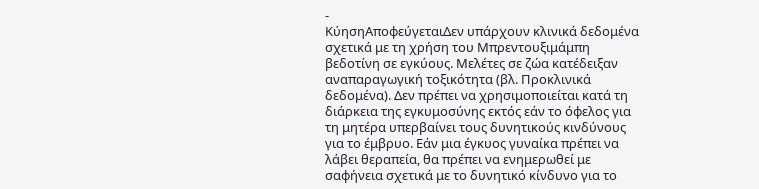-
ΚύησηΑποφεύγεταιΔεν υπάρχουν κλινικά δεδομένα σχετικά με τη χρήση του Μπρεντουξιμάμπη βεδοτίνη σε εγκύους. Μελέτες σε ζώα κατέδειξαν αναπαραγωγική τοξικότητα (βλ. Προκλινικά δεδομένα). Δεν πρέπει να χρησιμοποιείται κατά τη διάρκεια της εγκυμοσύνης εκτός εάν το όφελος για τη μητέρα υπερβαίνει τους δυνητικούς κινδύνους για το έμβρυο. Εάν μια έγκυος γυναίκα πρέπει να λάβει θεραπεία, θα πρέπει να ενημερωθεί με σαφήνεια σχετικά με το δυνητικό κίνδυνο για το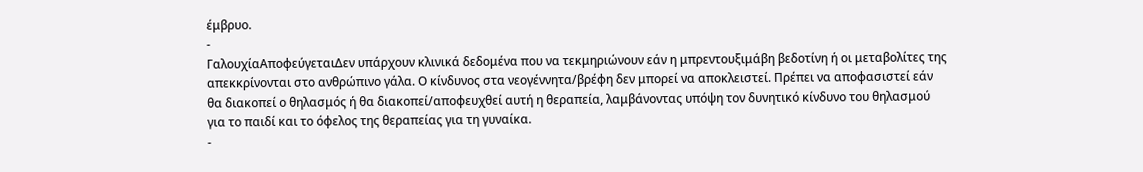έμβρυο.
-
ΓαλουχίαΑποφεύγεταιΔεν υπάρχουν κλινικά δεδομένα που να τεκμηριώνουν εάν η μπρεντουξιμάβη βεδοτίνη ή οι μεταβολίτες της απεκκρίνονται στο ανθρώπινο γάλα. Ο κίνδυνος στα νεογέννητα/βρέφη δεν μπορεί να αποκλειστεί. Πρέπει να αποφασιστεί εάν θα διακοπεί ο θηλασμός ή θα διακοπεί/αποφευχθεί αυτή η θεραπεία, λαμβάνοντας υπόψη τον δυνητικό κίνδυνο του θηλασμού για το παιδί και το όφελος της θεραπείας για τη γυναίκα.
-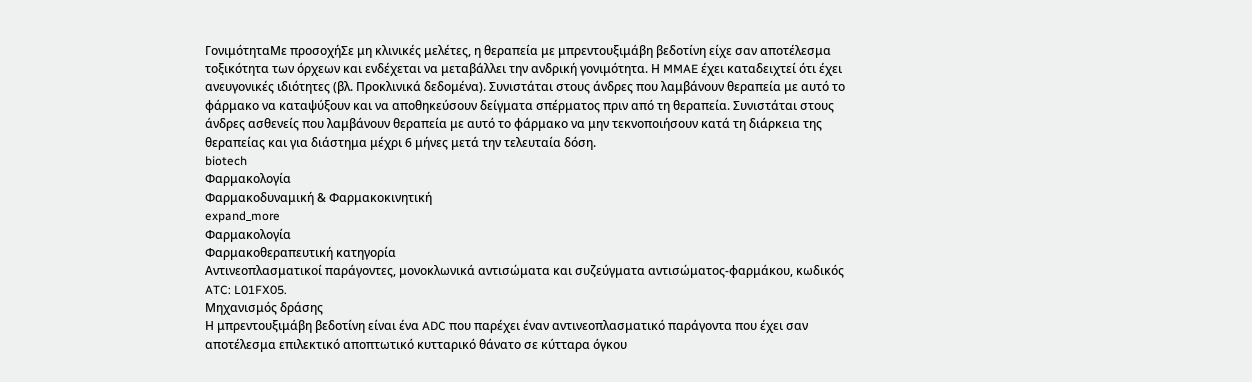ΓονιμότηταΜε προσοχήΣε μη κλινικές μελέτες, η θεραπεία με μπρεντουξιμάβη βεδοτίνη είχε σαν αποτέλεσμα τοξικότητα των όρχεων και ενδέχεται να μεταβάλλει την ανδρική γονιμότητα. Η MMAE έχει καταδειχτεί ότι έχει ανευγονικές ιδιότητες (βλ. Προκλινικά δεδομένα). Συνιστάται στους άνδρες που λαμβάνουν θεραπεία με αυτό το φάρμακο να καταψύξουν και να αποθηκεύσουν δείγματα σπέρματος πριν από τη θεραπεία. Συνιστάται στους άνδρες ασθενείς που λαμβάνουν θεραπεία με αυτό το φάρμακο να μην τεκνοποιήσουν κατά τη διάρκεια της θεραπείας και για διάστημα μέχρι 6 μήνες μετά την τελευταία δόση.
biotech
Φαρμακολογία
Φαρμακοδυναμική & Φαρμακοκινητική
expand_more
Φαρμακολογία
Φαρμακοθεραπευτική κατηγορία
Αντινεοπλασματικοί παράγοντες, μονοκλωνικά αντισώματα και συζεύγματα αντισώματος-φαρμάκου, κωδικός ATC: L01FX05.
Μηχανισμός δράσης
Η μπρεντουξιμάβη βεδοτίνη είναι ένα ADC που παρέχει έναν αντινεοπλασματικό παράγοντα που έχει σαν αποτέλεσμα επιλεκτικό αποπτωτικό κυτταρικό θάνατο σε κύτταρα όγκου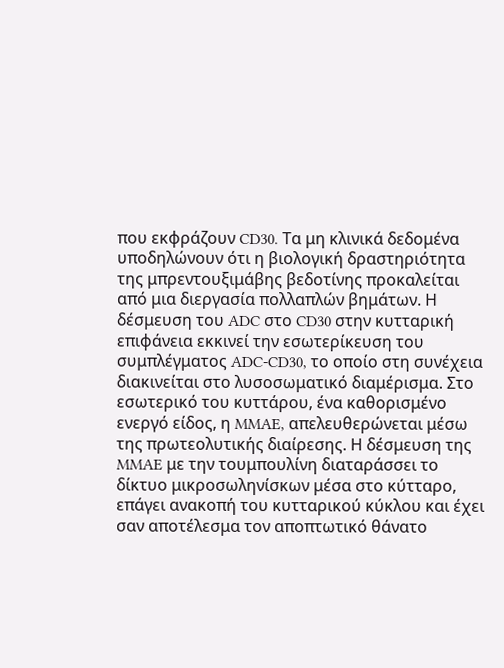που εκφράζουν CD30. Τα μη κλινικά δεδομένα υποδηλώνουν ότι η βιολογική δραστηριότητα της μπρεντουξιμάβης βεδοτίνης προκαλείται από μια διεργασία πολλαπλών βημάτων. Η δέσμευση του ADC στο CD30 στην κυτταρική επιφάνεια εκκινεί την εσωτερίκευση του συμπλέγματος ADC-CD30, το οποίο στη συνέχεια διακινείται στο λυσοσωματικό διαμέρισμα. Στο εσωτερικό του κυττάρου, ένα καθορισμένο ενεργό είδος, η MMAE, απελευθερώνεται μέσω της πρωτεολυτικής διαίρεσης. Η δέσμευση της MMAE με την τουμπουλίνη διαταράσσει το δίκτυο μικροσωληνίσκων μέσα στο κύτταρο, επάγει ανακοπή του κυτταρικού κύκλου και έχει σαν αποτέλεσμα τον αποπτωτικό θάνατο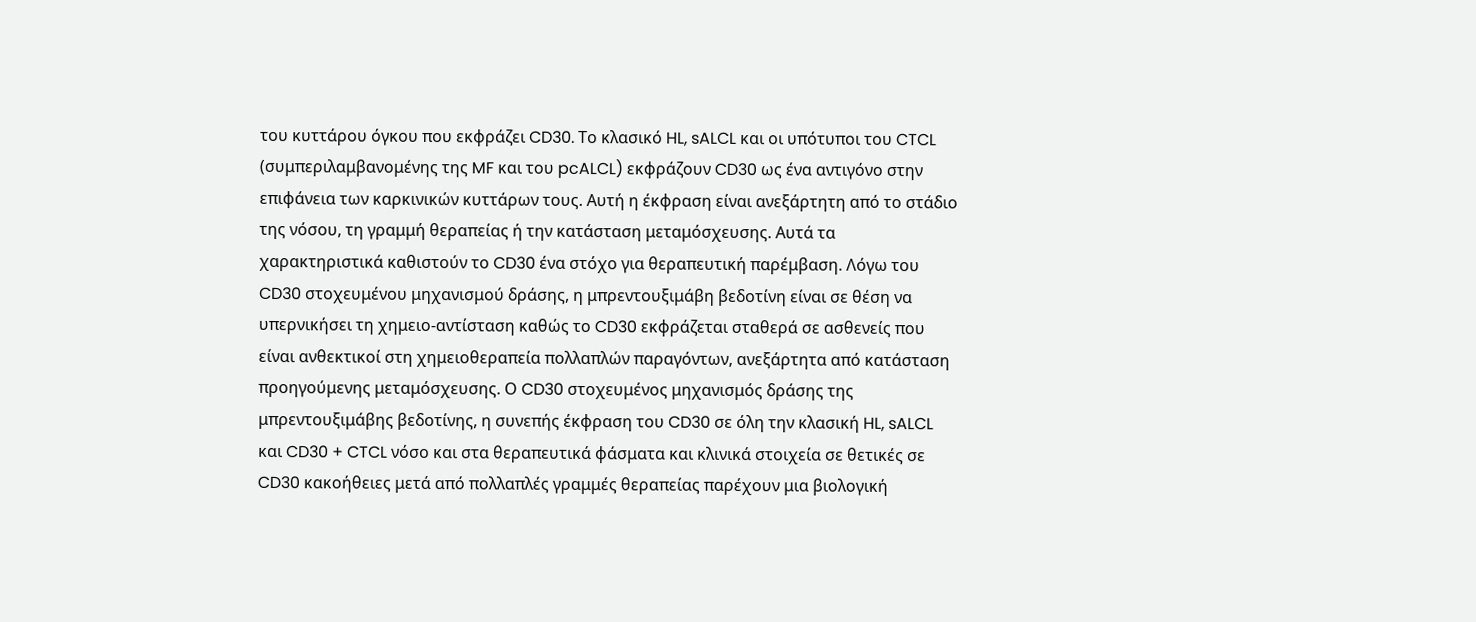του κυττάρου όγκου που εκφράζει CD30. Το κλασικό HL, sALCL και οι υπότυποι του CTCL (συμπεριλαμβανομένης της MF και του pcALCL) εκφράζουν CD30 ως ένα αντιγόνο στην επιφάνεια των καρκινικών κυττάρων τους. Αυτή η έκφραση είναι ανεξάρτητη από το στάδιο της νόσου, τη γραμμή θεραπείας ή την κατάσταση μεταμόσχευσης. Αυτά τα χαρακτηριστικά καθιστούν το CD30 ένα στόχο για θεραπευτική παρέμβαση. Λόγω του CD30 στοχευμένου μηχανισμού δράσης, η μπρεντουξιμάβη βεδοτίνη είναι σε θέση να υπερνικήσει τη χημειο-αντίσταση καθώς το CD30 εκφράζεται σταθερά σε ασθενείς που είναι ανθεκτικοί στη χημειοθεραπεία πολλαπλών παραγόντων, ανεξάρτητα από κατάσταση προηγούμενης μεταμόσχευσης. Ο CD30 στοχευμένος μηχανισμός δράσης της μπρεντουξιμάβης βεδοτίνης, η συνεπής έκφραση του CD30 σε όλη την κλασική HL, sALCL και CD30 + CTCL νόσο και στα θεραπευτικά φάσματα και κλινικά στοιχεία σε θετικές σε CD30 κακοήθειες μετά από πολλαπλές γραμμές θεραπείας παρέχουν μια βιολογική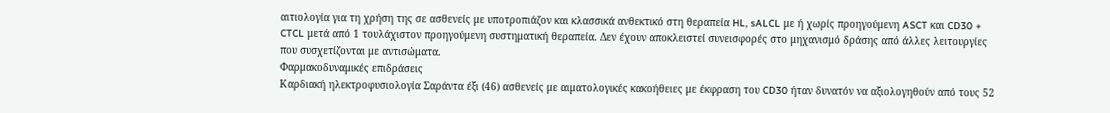αιτιολογία για τη χρήση της σε ασθενείς με υποτροπιάζον και κλασσικά ανθεκτικό στη θεραπεία HL, sALCL με ή χωρίς προηγούμενη ASCT και CD30 + CTCL μετά από 1 τουλάχιστον προηγούμενη συστηματική θεραπεία. Δεν έχουν αποκλειστεί συνεισφορές στο μηχανισμό δράσης από άλλες λειτουργίες που συσχετίζονται με αντισώματα.
Φαρμακοδυναμικές επιδράσεις
Καρδιακή ηλεκτροφυσιολογία Σαράντα έξι (46) ασθενείς με αιματολογικές κακοήθειες με έκφραση του CD30 ήταν δυνατόν να αξιολογηθούν από τους 52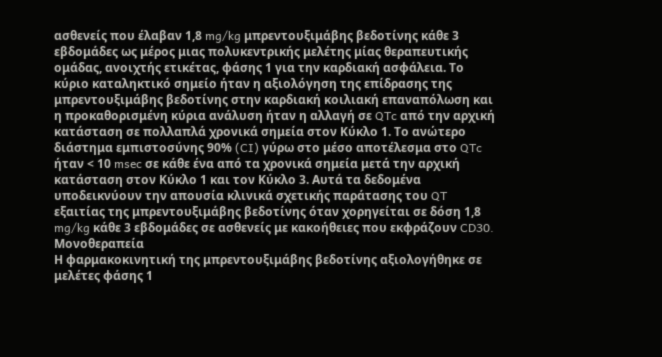ασθενείς που έλαβαν 1,8 mg/kg μπρεντουξιμάβης βεδοτίνης κάθε 3 εβδομάδες ως μέρος μιας πολυκεντρικής μελέτης μίας θεραπευτικής ομάδας, ανοιχτής ετικέτας, φάσης 1 για την καρδιακή ασφάλεια. Το κύριο καταληκτικό σημείο ήταν η αξιολόγηση της επίδρασης της μπρεντουξιμάβης βεδοτίνης στην καρδιακή κοιλιακή επαναπόλωση και η προκαθορισμένη κύρια ανάλυση ήταν η αλλαγή σε QTc από την αρχική κατάσταση σε πολλαπλά χρονικά σημεία στον Κύκλο 1. Το ανώτερο διάστημα εμπιστοσύνης 90% (CI) γύρω στο μέσο αποτέλεσμα στο QTc ήταν < 10 msec σε κάθε ένα από τα χρονικά σημεία μετά την αρχική κατάσταση στον Κύκλο 1 και τον Κύκλο 3. Αυτά τα δεδομένα υποδεικνύουν την απουσία κλινικά σχετικής παράτασης του QT εξαιτίας της μπρεντουξιμάβης βεδοτίνης όταν χορηγείται σε δόση 1,8 mg/kg κάθε 3 εβδομάδες σε ασθενείς με κακοήθειες που εκφράζουν CD30.
Μονοθεραπεία
Η φαρμακοκινητική της μπρεντουξιμάβης βεδοτίνης αξιολογήθηκε σε μελέτες φάσης 1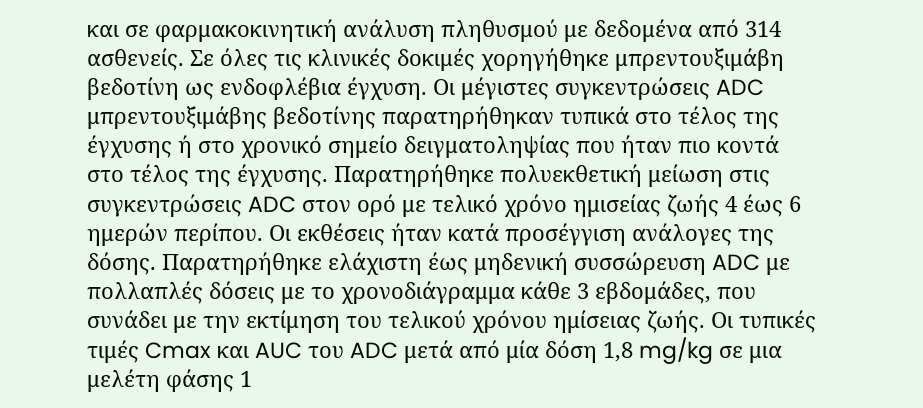και σε φαρμακοκινητική ανάλυση πληθυσμού με δεδομένα από 314 ασθενείς. Σε όλες τις κλινικές δοκιμές χορηγήθηκε μπρεντουξιμάβη βεδοτίνη ως ενδοφλέβια έγχυση. Οι μέγιστες συγκεντρώσεις ADC μπρεντουξιμάβης βεδοτίνης παρατηρήθηκαν τυπικά στο τέλος της έγχυσης ή στο χρονικό σημείο δειγματοληψίας που ήταν πιο κοντά στο τέλος της έγχυσης. Παρατηρήθηκε πολυεκθετική μείωση στις συγκεντρώσεις ADC στον ορό με τελικό χρόνο ημισείας ζωής 4 έως 6 ημερών περίπου. Οι εκθέσεις ήταν κατά προσέγγιση ανάλογες της δόσης. Παρατηρήθηκε ελάχιστη έως μηδενική συσσώρευση ADC με πολλαπλές δόσεις με το χρονοδιάγραμμα κάθε 3 εβδομάδες, που συνάδει με την εκτίμηση του τελικού χρόνου ημίσειας ζωής. Οι τυπικές τιμές Cmax και AUC του ADC μετά από μία δόση 1,8 mg/kg σε μια μελέτη φάσης 1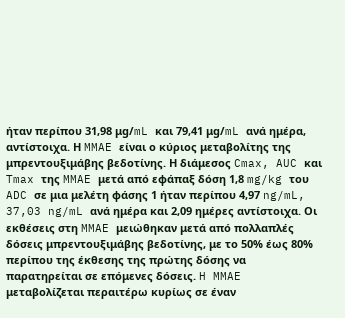ήταν περίπου 31,98 μg/mL και 79,41 μg/mL ανά ημέρα, αντίστοιχα. Η MMAE είναι ο κύριος μεταβολίτης της μπρεντουξιμάβης βεδοτίνης. Η διάμεσος Cmax, AUC και Tmax της MMAE μετά από εφάπαξ δόση 1,8 mg/kg του ADC σε μια μελέτη φάσης 1 ήταν περίπου 4,97 ng/mL, 37,03 ng/mL ανά ημέρα και 2,09 ημέρες αντίστοιχα. Οι εκθέσεις στη MMAE μειώθηκαν μετά από πολλαπλές δόσεις μπρεντουξιμάβης βεδοτίνης, με το 50% έως 80% περίπου της έκθεσης της πρώτης δόσης να παρατηρείται σε επόμενες δόσεις. H MMAE μεταβολίζεται περαιτέρω κυρίως σε έναν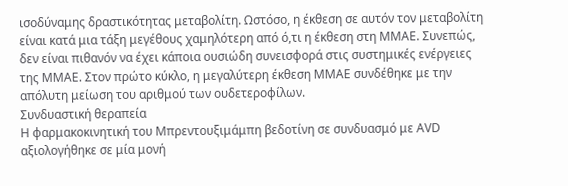ισοδύναμης δραστικότητας μεταβολίτη. Ωστόσο, η έκθεση σε αυτόν τον μεταβολίτη είναι κατά μια τάξη μεγέθους χαμηλότερη από ό,τι η έκθεση στη ΜΜΑΕ. Συνεπώς, δεν είναι πιθανόν να έχει κάποια ουσιώδη συνεισφορά στις συστημικές ενέργειες της ΜΜΑΕ. Στον πρώτο κύκλο, η μεγαλύτερη έκθεση MMAE συνδέθηκε με την απόλυτη μείωση του αριθμού των ουδετεροφίλων.
Συνδυαστική θεραπεία
Η φαρμακοκινητική του Μπρεντουξιμάμπη βεδοτίνη σε συνδυασμό με AVD αξιολογήθηκε σε μία μονή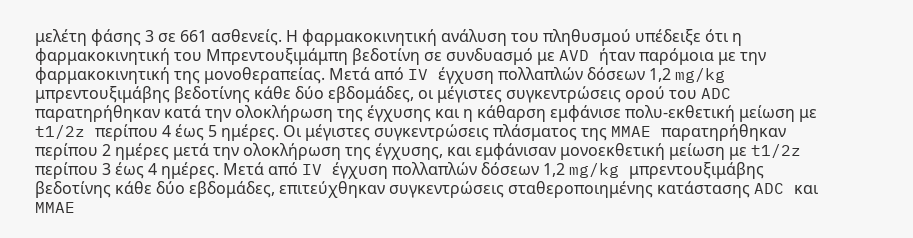μελέτη φάσης 3 σε 661 ασθενείς. Η φαρμακοκινητική ανάλυση του πληθυσμού υπέδειξε ότι η φαρμακοκινητική του Μπρεντουξιμάμπη βεδοτίνη σε συνδυασμό με AVD ήταν παρόμοια με την φαρμακοκινητική της μονοθεραπείας. Μετά από IV έγχυση πολλαπλών δόσεων 1,2 mg/kg μπρεντουξιμάβης βεδοτίνης κάθε δύο εβδομάδες, οι μέγιστες συγκεντρώσεις ορού του ADC παρατηρήθηκαν κατά την ολοκλήρωση της έγχυσης και η κάθαρση εμφάνισε πολυ-εκθετική μείωση με t1/2z περίπου 4 έως 5 ημέρες. Οι μέγιστες συγκεντρώσεις πλάσματος της MMAE παρατηρήθηκαν περίπου 2 ημέρες μετά την ολοκλήρωση της έγχυσης, και εμφάνισαν μονοεκθετική μείωση με t1/2z περίπου 3 έως 4 ημέρες. Μετά από IV έγχυση πολλαπλών δόσεων 1,2 mg/kg μπρεντουξιμάβης βεδοτίνης κάθε δύο εβδομάδες, επιτεύχθηκαν συγκεντρώσεις σταθεροποιημένης κατάστασης ADC και MMAE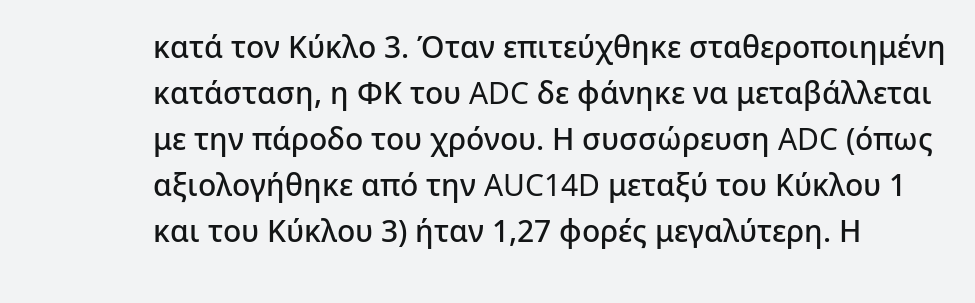κατά τον Κύκλο 3. Όταν επιτεύχθηκε σταθεροποιημένη κατάσταση, η ΦΚ του ADC δε φάνηκε να μεταβάλλεται με την πάροδο του χρόνου. Η συσσώρευση ADC (όπως αξιολογήθηκε από την AUC14D μεταξύ του Κύκλου 1 και του Κύκλου 3) ήταν 1,27 φορές μεγαλύτερη. Η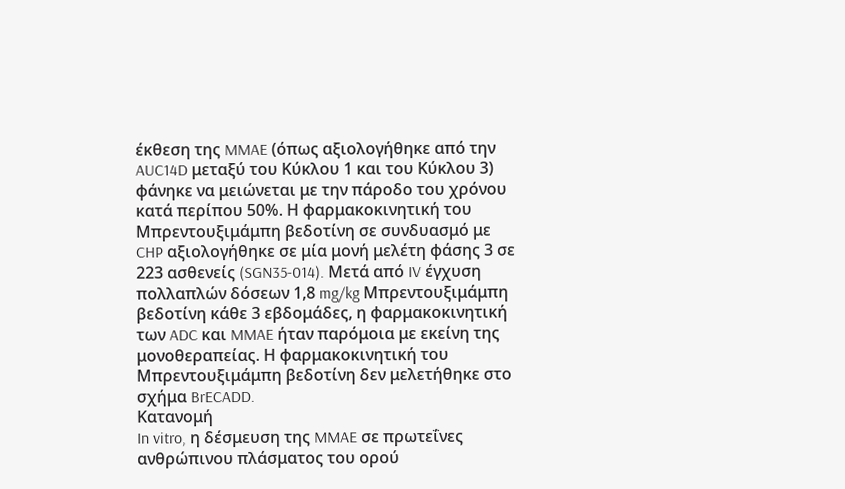έκθεση της MMAE (όπως αξιολογήθηκε από την AUC14D μεταξύ του Κύκλου 1 και του Κύκλου 3) φάνηκε να μειώνεται με την πάροδο του χρόνου κατά περίπου 50%. Η φαρμακοκινητική του Μπρεντουξιμάμπη βεδοτίνη σε συνδυασμό με CHP αξιολογήθηκε σε μία μονή μελέτη φάσης 3 σε 223 ασθενείς (SGN35-014). Μετά από IV έγχυση πολλαπλών δόσεων 1,8 mg/kg Μπρεντουξιμάμπη βεδοτίνη κάθε 3 εβδομάδες, η φαρμακοκινητική των ADC και MMAE ήταν παρόμοια με εκείνη της μονοθεραπείας. Η φαρμακοκινητική του Μπρεντουξιμάμπη βεδοτίνη δεν μελετήθηκε στο σχήμα BrECADD.
Κατανομή
In vitro, η δέσμευση της MMAE σε πρωτεΐνες ανθρώπινου πλάσματος του ορού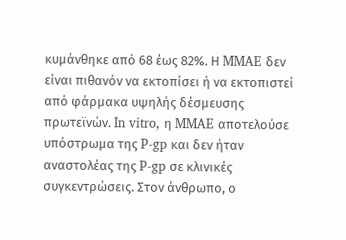κυμάνθηκε από 68 έως 82%. Η MMAE δεν είναι πιθανόν να εκτοπίσει ή να εκτοπιστεί από φάρμακα υψηλής δέσμευσης πρωτεϊνών. In vitro, η MMAE αποτελούσε υπόστρωμα της P-gp και δεν ήταν αναστολέας της P-gp σε κλινικές συγκεντρώσεις. Στον άνθρωπο, ο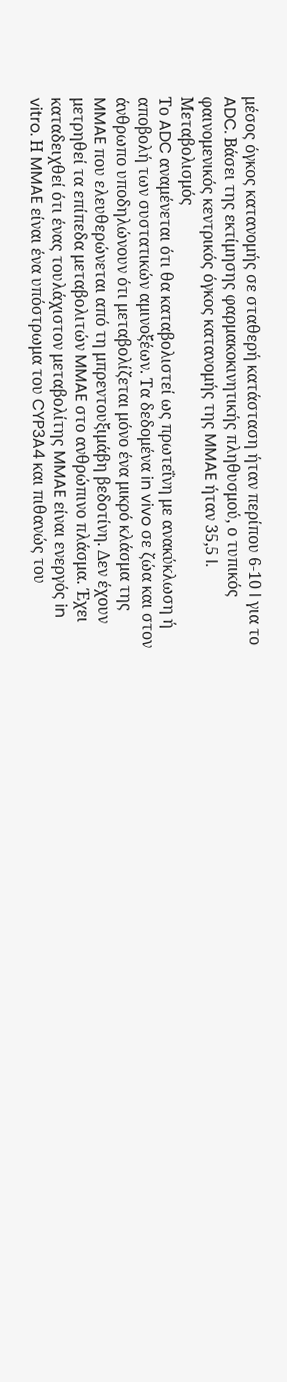μέσος όγκος κατανομής σε σταθερή κατάσταση ήταν περίπου 6-10 l για το ADC. Βάσει της εκτίμησης φαρμακοκινητικής πληθυσμού, ο τυπικός φαινομενικός κεντρικός όγκος κατανομής της MMAE ήταν 35,5 l.
Μεταβολισμός
Το ADC αναμένεται ότι θα καταβολιστεί ως πρωτεΐνη με ανακύκλωση ή αποβολή των συστατικών αμινοξέων. Τα δεδομένα in vivo σε ζώα και στον άνθρωπο υποδηλώνουν ότι μεταβολίζεται μόνο ένα μικρό κλάσμα της MMAE που ελευθερώνεται από τη μπρεντουξιμάβη βεδοτίνη. Δεν έχουν μετρηθεί τα επίπεδα μεταβολιτών MMAE στο ανθρώπινο πλάσμα. Έχει καταδειχθεί ότι ένας τουλάχιστον μεταβολίτης MMAE είναι ενεργός in vitro. Η MMAE είναι ένα υπόστρωμα του CYP3A4 και πιθανώς του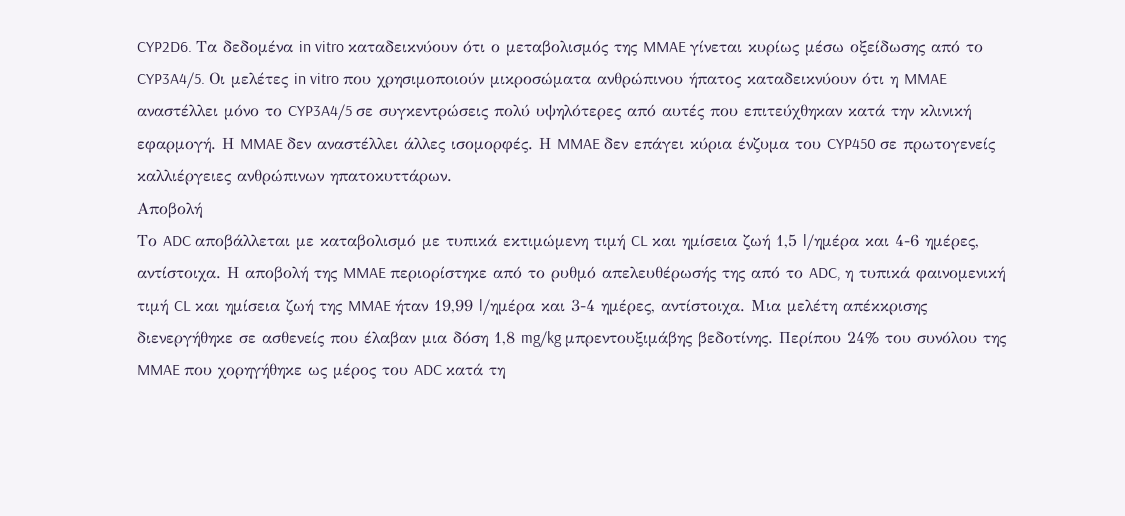CYP2D6. Τα δεδομένα in vitro καταδεικνύουν ότι ο μεταβολισμός της MMAE γίνεται κυρίως μέσω οξείδωσης από το CYP3A4/5. Οι μελέτες in vitro που χρησιμοποιούν μικροσώματα ανθρώπινου ήπατος καταδεικνύουν ότι η MMAE αναστέλλει μόνο το CYP3A4/5 σε συγκεντρώσεις πολύ υψηλότερες από αυτές που επιτεύχθηκαν κατά την κλινική εφαρμογή. Η MMAE δεν αναστέλλει άλλες ισομορφές. Η MMAE δεν επάγει κύρια ένζυμα του CYP450 σε πρωτογενείς καλλιέργειες ανθρώπινων ηπατοκυττάρων.
Αποβολή
Το ADC αποβάλλεται με καταβολισμό με τυπικά εκτιμώμενη τιμή CL και ημίσεια ζωή 1,5 l/ημέρα και 4-6 ημέρες, αντίστοιχα. Η αποβολή της MMAE περιορίστηκε από το ρυθμό απελευθέρωσής της από το ADC, η τυπικά φαινομενική τιμή CL και ημίσεια ζωή της MMAE ήταν 19,99 l/ημέρα και 3-4 ημέρες, αντίστοιχα. Μια μελέτη απέκκρισης διενεργήθηκε σε ασθενείς που έλαβαν μια δόση 1,8 mg/kg μπρεντουξιμάβης βεδοτίνης. Περίπου 24% του συνόλου της MMAE που χορηγήθηκε ως μέρος του ADC κατά τη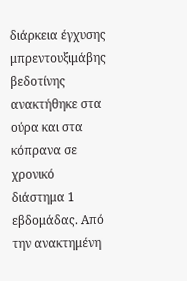διάρκεια έγχυσης μπρεντουξιμάβης βεδοτίνης ανακτήθηκε στα ούρα και στα κόπρανα σε χρονικό διάστημα 1 εβδομάδας. Από την ανακτημένη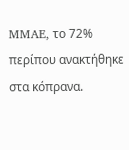MMAE, το 72% περίπου ανακτήθηκε στα κόπρανα.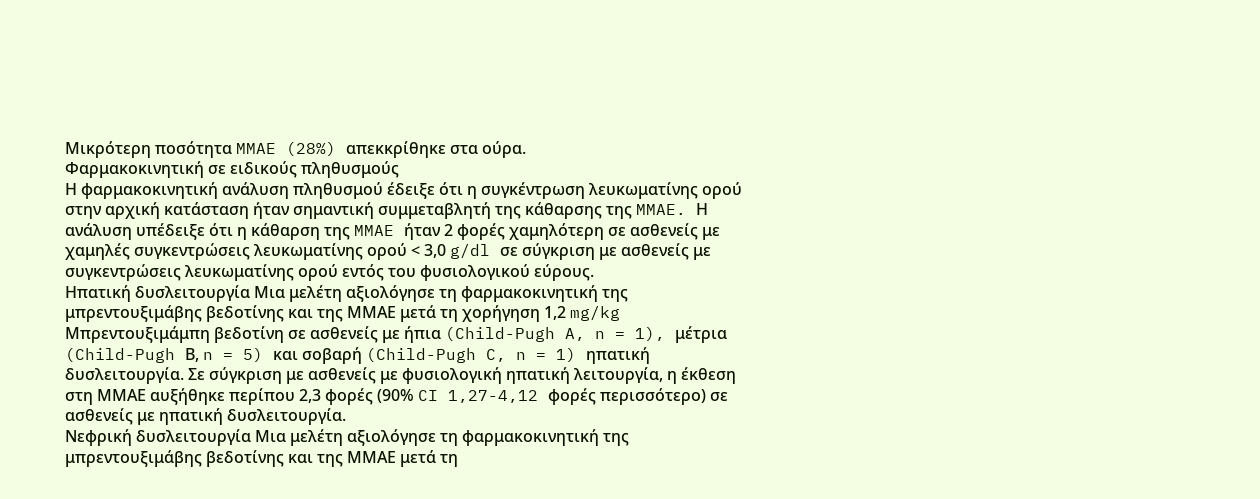Μικρότερη ποσότητα MMAE (28%) απεκκρίθηκε στα ούρα.
Φαρμακοκινητική σε ειδικούς πληθυσμούς
Η φαρμακοκινητική ανάλυση πληθυσμού έδειξε ότι η συγκέντρωση λευκωματίνης ορού στην αρχική κατάσταση ήταν σημαντική συμμεταβλητή της κάθαρσης της MMAE. Η ανάλυση υπέδειξε ότι η κάθαρση της MMAE ήταν 2 φορές χαμηλότερη σε ασθενείς με χαμηλές συγκεντρώσεις λευκωματίνης ορού < 3,0 g/dl σε σύγκριση με ασθενείς με συγκεντρώσεις λευκωματίνης ορού εντός του φυσιολογικού εύρους.
Ηπατική δυσλειτουργία Μια μελέτη αξιολόγησε τη φαρμακοκινητική της μπρεντουξιμάβης βεδοτίνης και της ΜΜΑΕ μετά τη χορήγηση 1,2 mg/kg Μπρεντουξιμάμπη βεδοτίνη σε ασθενείς με ήπια (Child-Pugh A, n = 1), μέτρια (Child-Pugh Β, n = 5) και σοβαρή (Child-Pugh C, n = 1) ηπατική δυσλειτουργία. Σε σύγκριση με ασθενείς με φυσιολογική ηπατική λειτουργία, η έκθεση στη ΜΜΑΕ αυξήθηκε περίπου 2,3 φορές (90% CI 1,27-4,12 φορές περισσότερο) σε ασθενείς με ηπατική δυσλειτουργία.
Νεφρική δυσλειτουργία Μια μελέτη αξιολόγησε τη φαρμακοκινητική της μπρεντουξιμάβης βεδοτίνης και της ΜΜΑΕ μετά τη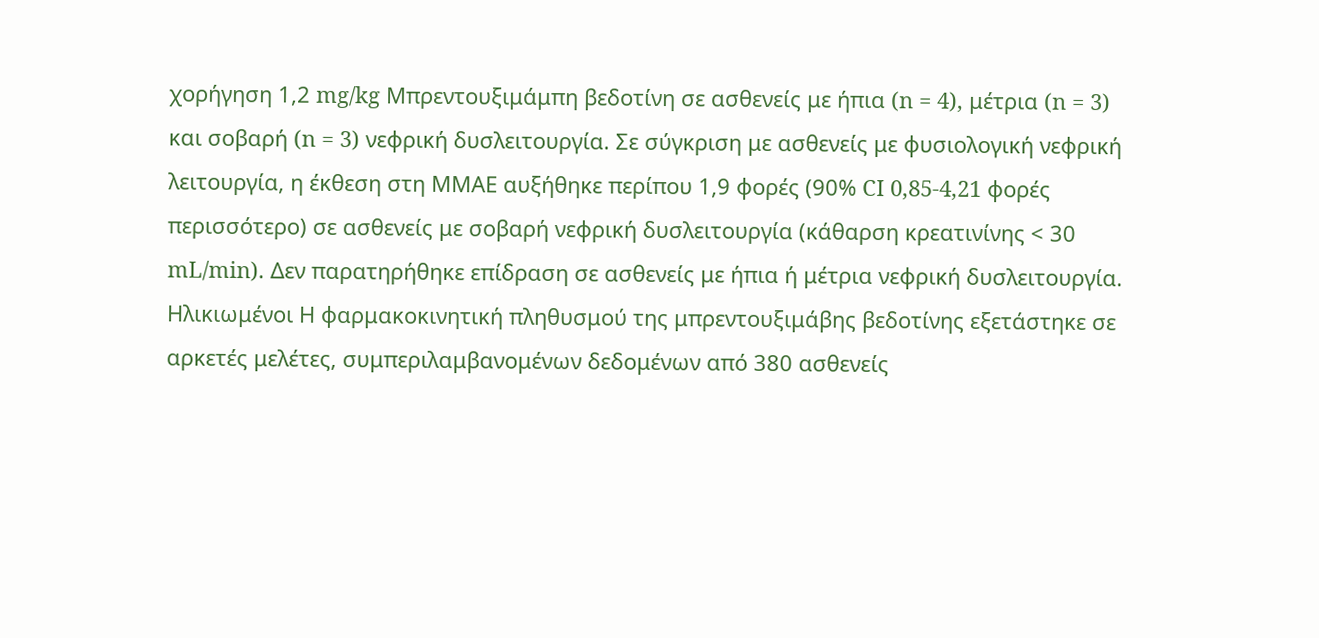χορήγηση 1,2 mg/kg Μπρεντουξιμάμπη βεδοτίνη σε ασθενείς με ήπια (n = 4), μέτρια (n = 3) και σοβαρή (n = 3) νεφρική δυσλειτουργία. Σε σύγκριση με ασθενείς με φυσιολογική νεφρική λειτουργία, η έκθεση στη ΜΜΑΕ αυξήθηκε περίπου 1,9 φορές (90% CI 0,85-4,21 φορές περισσότερο) σε ασθενείς με σοβαρή νεφρική δυσλειτουργία (κάθαρση κρεατινίνης < 30 mL/min). Δεν παρατηρήθηκε επίδραση σε ασθενείς με ήπια ή μέτρια νεφρική δυσλειτουργία.
Ηλικιωμένοι Η φαρμακοκινητική πληθυσμού της μπρεντουξιμάβης βεδοτίνης εξετάστηκε σε αρκετές μελέτες, συμπεριλαμβανομένων δεδομένων από 380 ασθενείς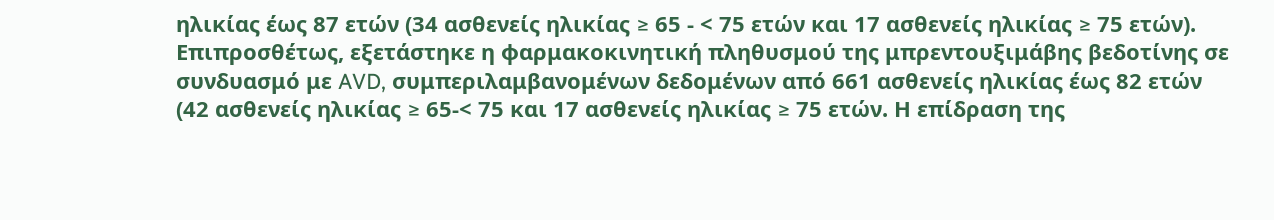ηλικίας έως 87 ετών (34 ασθενείς ηλικίας ≥ 65 - < 75 ετών και 17 ασθενείς ηλικίας ≥ 75 ετών). Επιπροσθέτως, εξετάστηκε η φαρμακοκινητική πληθυσμού της μπρεντουξιμάβης βεδοτίνης σε συνδυασμό με AVD, συμπεριλαμβανομένων δεδομένων από 661 ασθενείς ηλικίας έως 82 ετών (42 ασθενείς ηλικίας ≥ 65-< 75 και 17 ασθενείς ηλικίας ≥ 75 ετών. Η επίδραση της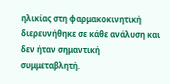ηλικίας στη φαρμακοκινητική διερευνήθηκε σε κάθε ανάλυση και δεν ήταν σημαντική συμμεταβλητή.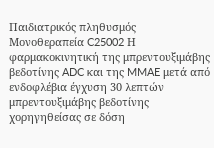Παιδιατρικός πληθυσμός
Μονοθεραπεία C25002 Η φαρμακοκινητική της μπρεντουξιμάβης βεδοτίνης ADC και της MMAE μετά από ενδοφλέβια έγχυση 30 λεπτών μπρεντουξιμάβης βεδοτίνης χορηγηθείσας σε δόση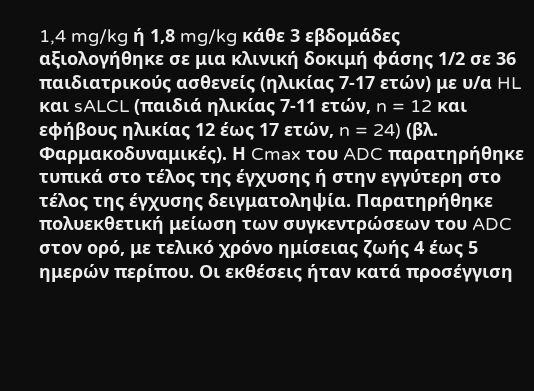1,4 mg/kg ή 1,8 mg/kg κάθε 3 εβδομάδες αξιολογήθηκε σε μια κλινική δοκιμή φάσης 1/2 σε 36 παιδιατρικούς ασθενείς (ηλικίας 7-17 ετών) με υ/α HL και sALCL (παιδιά ηλικίας 7-11 ετών, n = 12 και εφήβους ηλικίας 12 έως 17 ετών, n = 24) (βλ. Φαρμακοδυναμικές). Η Cmax του ADC παρατηρήθηκε τυπικά στο τέλος της έγχυσης ή στην εγγύτερη στο τέλος της έγχυσης δειγματοληψία. Παρατηρήθηκε πολυεκθετική μείωση των συγκεντρώσεων του ADC στον ορό, με τελικό χρόνο ημίσειας ζωής 4 έως 5 ημερών περίπου. Οι εκθέσεις ήταν κατά προσέγγιση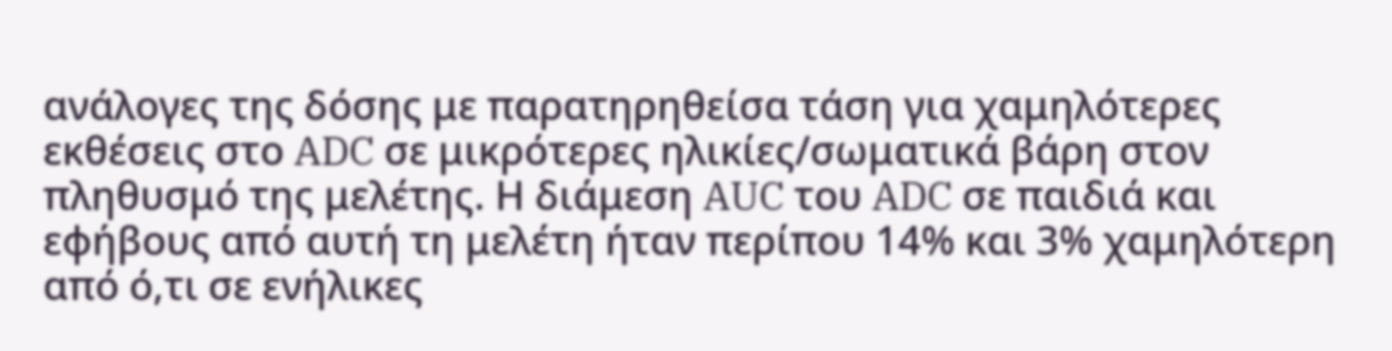ανάλογες της δόσης με παρατηρηθείσα τάση για χαμηλότερες εκθέσεις στο ADC σε μικρότερες ηλικίες/σωματικά βάρη στον πληθυσμό της μελέτης. Η διάμεση AUC του ADC σε παιδιά και εφήβους από αυτή τη μελέτη ήταν περίπου 14% και 3% χαμηλότερη από ό,τι σε ενήλικες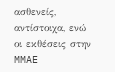ασθενείς, αντίστοιχα, ενώ οι εκθέσεις στην MMAE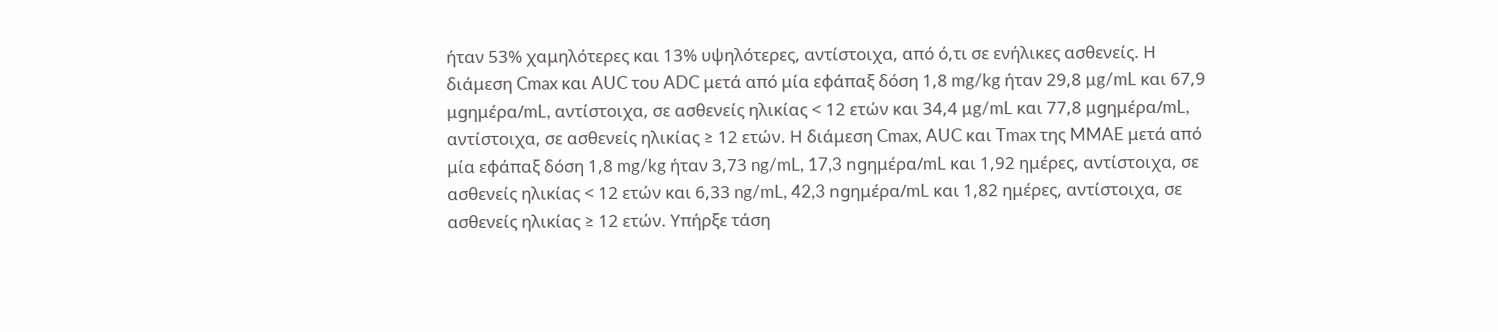ήταν 53% χαμηλότερες και 13% υψηλότερες, αντίστοιχα, από ό,τι σε ενήλικες ασθενείς. Η διάμεση Cmax και AUC του ADC μετά από μία εφάπαξ δόση 1,8 mg/kg ήταν 29,8 µg/mL και 67,9 µgημέρα/mL, αντίστοιχα, σε ασθενείς ηλικίας < 12 ετών και 34,4 µg/mL και 77,8 µgημέρα/mL, αντίστοιχα, σε ασθενείς ηλικίας ≥ 12 ετών. Η διάμεση Cmax, AUC και Tmax της MMAE μετά από μία εφάπαξ δόση 1,8 mg/kg ήταν 3,73 ng/mL, 17,3 ngημέρα/mL και 1,92 ημέρες, αντίστοιχα, σε ασθενείς ηλικίας < 12 ετών και 6,33 ng/mL, 42,3 ngημέρα/mL και 1,82 ημέρες, αντίστοιχα, σε ασθενείς ηλικίας ≥ 12 ετών. Υπήρξε τάση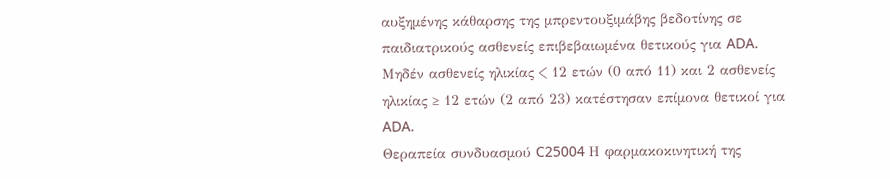αυξημένης κάθαρσης της μπρεντουξιμάβης βεδοτίνης σε παιδιατρικούς ασθενείς επιβεβαιωμένα θετικούς για ADA. Μηδέν ασθενείς ηλικίας < 12 ετών (0 από 11) και 2 ασθενείς ηλικίας ≥ 12 ετών (2 από 23) κατέστησαν επίμονα θετικοί για ADA.
Θεραπεία συνδυασμού C25004 Η φαρμακοκινητική της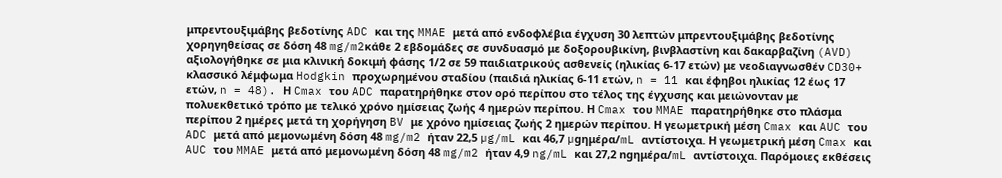μπρεντουξιμάβης βεδοτίνης ADC και της MMAE μετά από ενδοφλέβια έγχυση 30 λεπτών μπρεντουξιμάβης βεδοτίνης χορηγηθείσας σε δόση 48 mg/m2κάθε 2 εβδομάδες σε συνδυασμό με δοξορουβικίνη, βινβλαστίνη και δακαρβαζίνη (AVD) αξιολογήθηκε σε μια κλινική δοκιμή φάσης 1/2 σε 59 παιδιατρικούς ασθενείς (ηλικίας 6-17 ετών) με νεοδιαγνωσθέν CD30+ κλασσικό λέμφωμα Hodgkin προχωρημένου σταδίου (παιδιά ηλικίας 6-11 ετών, n = 11 και έφηβοι ηλικίας 12 έως 17 ετών, n = 48). Η Cmax του ADC παρατηρήθηκε στον ορό περίπου στο τέλος της έγχυσης και μειώνονταν με πολυεκθετικό τρόπο με τελικό χρόνο ημίσειας ζωής 4 ημερών περίπου. Η Cmax του MMAE παρατηρήθηκε στο πλάσμα περίπου 2 ημέρες μετά τη χορήγηση BV με χρόνο ημίσειας ζωής 2 ημερών περίπου. Η γεωμετρική μέση Cmax και AUC του ADC μετά από μεμονωμένη δόση 48 mg/m2 ήταν 22,5 µg/mL και 46,7 µgημέρα/mL αντίστοιχα. Η γεωμετρική μέση Cmax και AUC του MMAE μετά από μεμονωμένη δόση 48 mg/m2 ήταν 4,9 ng/mL και 27,2 ngημέρα/mL αντίστοιχα. Παρόμοιες εκθέσεις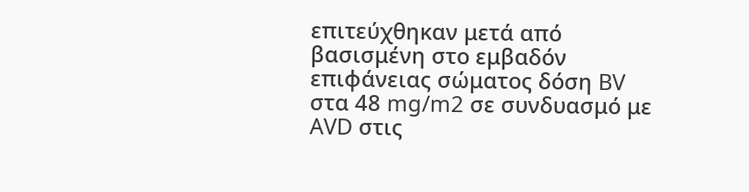επιτεύχθηκαν μετά από βασισμένη στο εμβαδόν επιφάνειας σώματος δόση BV στα 48 mg/m2 σε συνδυασμό με AVD στις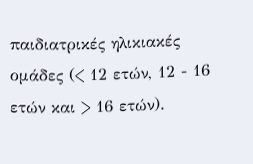παιδιατρικές ηλικιακές ομάδες (< 12 ετών, 12 - 16 ετών και > 16 ετών).